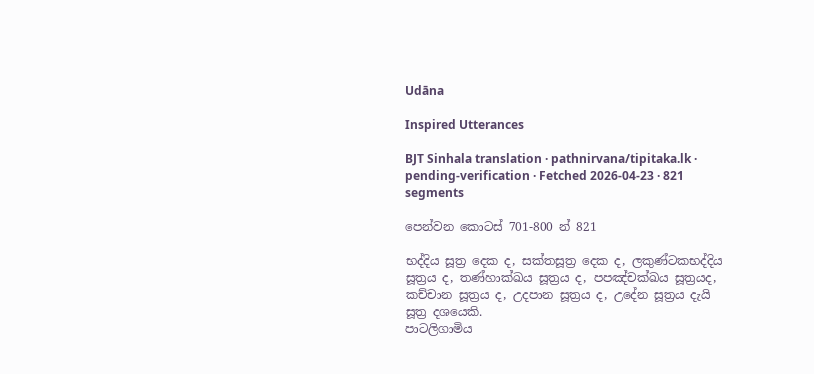Udāna

Inspired Utterances

BJT Sinhala translation · pathnirvana/tipitaka.lk · pending-verification · Fetched 2026-04-23 · 821 segments

පෙන්වන කොටස් 701-800 න් 821

භද්දිය සූත්‍ර දෙක ද, සක්තසූත්‍ර දෙක ද, ලකුණ්ටකභද්දිය සූත්‍රය ද, තණ්හාක්ඛය සූත්‍රය ද, පපඤ්චක්ඛය සූත්‍රයද, කච්චාන සූත්‍රය ද, උදපාන සූත්‍රය ද, උදේන සූත්‍රය දැයි සූත්‍ර දශයෙකි.
පාටලිගාමිය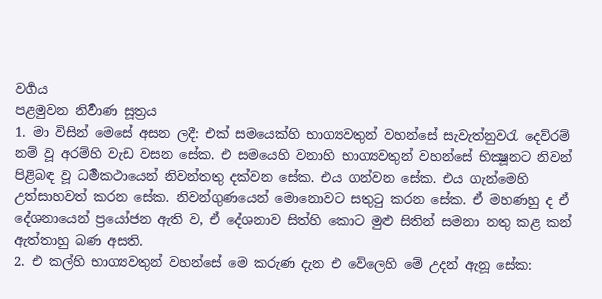වර්‍ගය
පළමුවන නිර්‍වාණ සූත්‍රය
1. මා විසින් මෙසේ අසන ලදී: එක් සමයෙක්හි භාග්‍යවතුන් වහන්සේ සැවැත්නුවරැ දෙව්රම් නම් වූ අරම්හි වැඩ වසන සේක. එ සමයෙහි වනාහි භාග්‍යවතුන් වහන්සේ භික්‍ෂූනට නිවන් පිළිබඳ වූ ධර්‍මකථායෙන් නිවන්තතු දක්වන සේක. එය ගන්වන සේක. එය ගැන්මෙහි උත්සාහවත් කරන සේක. නිවන්ගුණයෙන් මොනොවට සතුටු කරන සේක. ඒ මහණහු ද ඒ දේශනායෙන් ප්‍රයෝජන ඇති ව, ඒ දේශනාව සිත්හි කොට මුළු සිතින් සමනා නතු කළ කන් ඇත්තාහු බණ අසති.
2. එ කල්හි භාග්‍යවතුන් වහන්සේ මෙ කරුණ දැන එ වේලෙහි මේ උදන් ඇනූ සේක: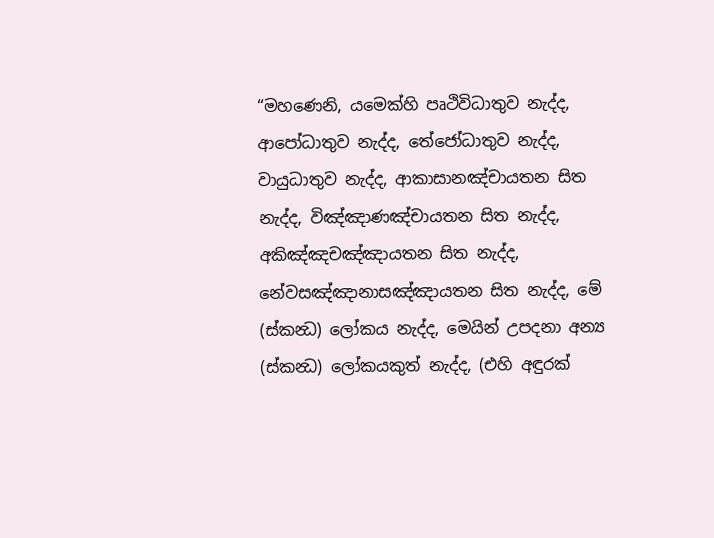“මහණෙනි, යමෙක්හි පෘථිවිධාතුව නැද්ද, ආපෝධාතුව නැද්ද, තේජෝධාතුව නැද්ද, වායුධාතුව නැද්ද, ආකාසානඤ්චායතන සිත නැද්ද, විඤ්ඤාණඤ්චායතන සිත නැද්ද, අකිඤ්ඤචඤ්ඤායතන සිත නැද්ද, නේවසඤ්ඤානාසඤ්ඤායතන සිත නැද්ද, මේ (ස්කන්‍ධ) ලෝකය නැද්ද, මෙයින් උපදනා අන්‍ය (ස්කන්‍ධ) ලෝකයකුත් නැද්ද, (එහි අඳුරක්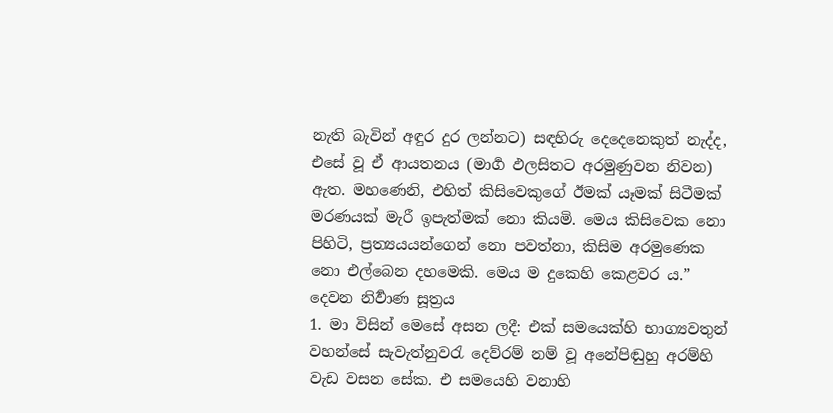නැති බැවින් අඳුර දුර ලන්නට) සඳහිරු දෙදෙනෙකුත් නැද්ද, එසේ වූ ඒ ආයතනය (මාර්‍ග ඵලසිතට අරමුණුවන නිවන) ඇත. මහණෙනි, එහිත් කිසිවෙකුගේ ඊමක් යෑමක් සිටීමක් මරණයක් මැරී ඉපැත්මක් නො කියමි. මෙය කිසිවෙක නො පිහිටි, ප්‍රත්‍යයයන්ගෙන් නො පවත්නා, කිසිම අරමුණෙක නො එල්බෙන දහමෙකි. මෙය ම දුකෙහි කෙළවර ය.”
දෙවන නිර්‍වාණ සූත්‍රය
1. මා විසින් මෙසේ අසන ලදී: එක් සමයෙක්හි භාග්‍යවතුන් වහන්සේ සැවැත්නුවරැ දෙව්රම් නම් වූ අනේපිඬුහු අරම්හි වැඩ වසන සේක. එ සමයෙහි වනාහි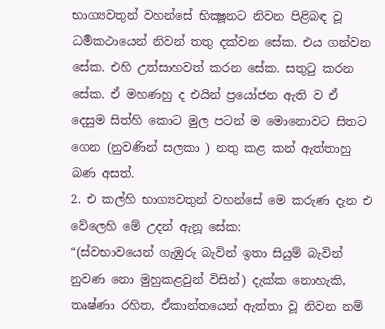භාග්‍යවතුන් වහන්සේ භික්‍ෂූනට නිවන පිළිබඳ වූ ධර්‍මකථායෙන් නිවන් තතු දක්වන සේක. එය ගන්වන සේක. එහි උත්සාහවත් කරන සේක. සතුටු කරන සේක. ඒ මහණහු ද එයින් ප්‍රයෝජන ඇති ව ඒ දෙසුම සිත්හි කොට මුල පටන් ම මොනොවට සිතට ගෙන (නුවණින් සලකා ) නතු කළ කන් ඇත්තාහු බණ අසත්.
2. එ කල්හි භාග්‍යවතුන් වහන්සේ මෙ කරුණ දැන එ වේලෙහි මේ උදන් ඇනූ සේක:
“(ස්වභාවයෙන් ගැඹුරු බැවින් ඉතා සියුම් බැවින් නුවණ නො මුහුකළවුන් විසින්) දැක්ක නොහැකි, තෘෂ්ණා රහිත, ඒකාන්තයෙන් ඇත්තා වූ නිවන නම්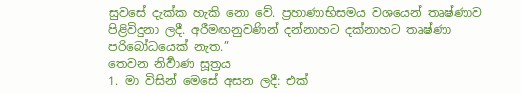සුවසේ දැක්ක හැකි නො වේ. ප්‍රහාණාභිසමය වශයෙන් තෘෂ්ණාව පිළිවිදුනා ලදී. අරීමඟනුවණින් දන්නාහට දක්නාහට තෘෂ්ණා පරිබෝධයෙක් නැත.”
තෙවන නිර්‍වාණ සූත්‍රය
1. මා විසින් මෙසේ අසන ලදී: එක්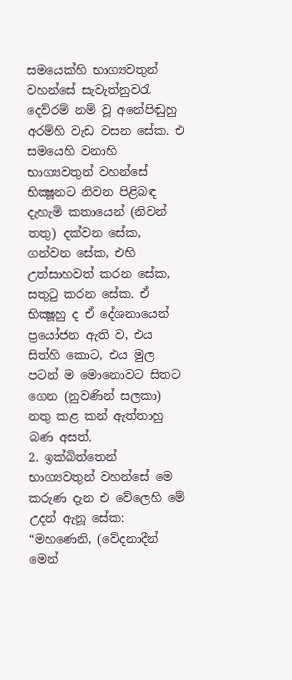සමයෙක්හි භාග්‍යවතුන් වහන්සේ සැවැත්නුවරැ දෙව්රම් නම් වූ අනේපිඬුහු අරම්හි වැඩ වසන සේක. එ සමයෙහි වනාහි භාග්‍යවතුන් වහන්සේ භික්‍ෂූනට නිවන පිළිබඳ දැහැමි කතායෙන් (නිවන් තතු) දක්වන සේක, ගන්වන සේක, එහි උත්සාහවත් කරන සේක, සතුටු කරන සේක. ඒ භික්‍ෂූහු ද ඒ දේශනායෙන් ප්‍රයෝජන ඇති ව, එය සිත්හි කොට, එය මුල පටන් ම මොනොවට සිතට ගෙන (නුවණින් සලකා) නතු කළ කන් ඇත්තාහු බණ අසත්.
2. ඉක්බිත්තෙන් භාග්‍යවතුන් වහන්සේ මෙ කරුණ දැන එ වේලෙහි මේ උදන් ඇනූ සේක:
“මහණෙනි, (වේදනාදීන් මෙන්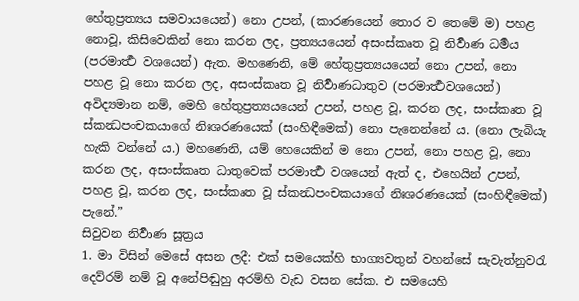හේතුප්‍රත්‍යය සමවායයෙන්) නො උපන්, (කාරණයෙන් තොර ව තෙමේ ම) පහළ නොවූ, කිසිවෙකින් නො කරන ලද, ප්‍රත්‍යයයෙන් අසංස්කෘත වූ නිර්‍වාණ ධර්‍මය (පරමාර්‍ත්‍ථ වශයෙන්) ඇත. මහණෙනි, මේ හේතුප්‍රත්‍යයයෙන් නො උපන්, නො පහළ වූ නො කරන ලද, අසංස්කෘත වූ නිර්‍වාණධාතුව (පරමාර්‍ත්‍ථවශයෙන්) අවිද්‍යමාන නම්, මෙහි හේතුප්‍රත්‍යයයෙන් උපන්, පහළ වූ, කරන ලද, සංස්කෘත වූ ස්කන්‍ධපංචකයාගේ නිඃශරණයෙක් (සංහිඳීමෙක්) නො පැනෙන්නේ ය. (නො ලැබියැ හැකි වන්නේ ය.) මහණෙනි, යම් හෙයෙකින් ම නො උපන්, නො පහළ වූ, නො කරන ලද, අසංස්කෘත ධාතුවෙක් පරමාර්‍ත්‍ථ වශයෙන් ඇත් ද, එහෙයින් උපන්, පහළ වූ, කරන ලද, සංස්කෘත වූ ස්කන්‍ධපංචකයාගේ නිඃශරණයෙක් (සංහිඳීමෙක්) පැනේ.”
සිවුවන නිර්‍වාණ සූත්‍රය
1. මා විසින් මෙසේ අසන ලදී: එක් සමයෙක්හි භාග්‍යවතුන් වහන්සේ සැවැත්නුවරැ දෙව්රම් නම් වූ අනේපිඬුහු අරම්හි වැඩ වසන සේක. එ සමයෙහි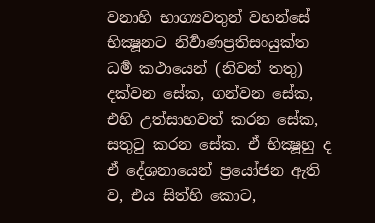වනාහි භාග්‍යවතුන් වහන්සේ භික්‍ෂූනට නිර්‍වාණප්‍රතිසංයුක්ත ධර්‍ම කථායෙන් (නිවන් තතු) දක්වන සේක, ගන්වන සේක, එහි උත්සාහවත් කරන සේක, සතුටු කරන සේක. ඒ භික්‍ෂූහු ද ඒ දේශනායෙන් ප්‍රයෝජන ඇති ව, එය සිත්හි කොට,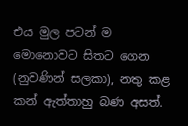එය මුල පටන් ම මොනොවට සිතට ගෙන (නුවණින් සලකා), නතු කළ කන් ඇත්තාහු බණ අසත්.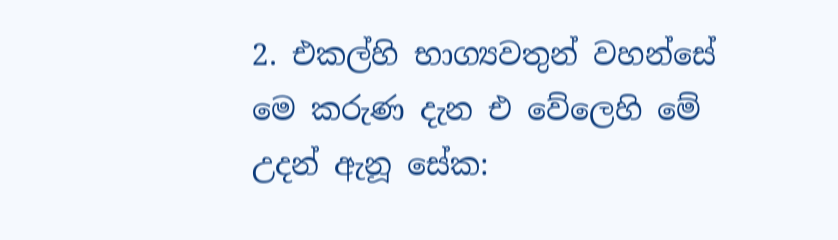2. එකල්හි භාග්‍යවතුන් වහන්සේ මෙ කරුණ දැන එ වේලෙහි මේ උදන් ඇනූ සේක: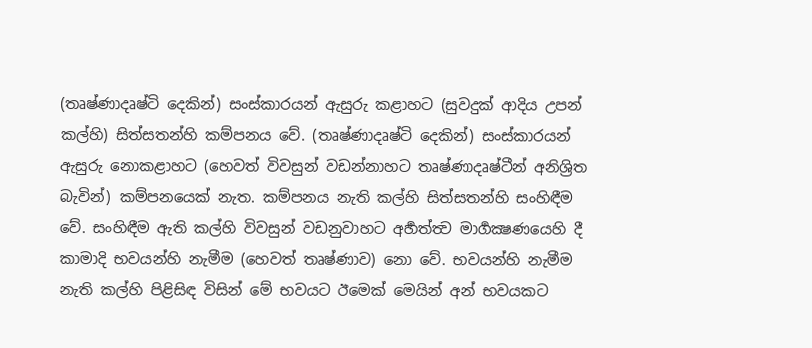(තෘෂ්ණාදෘෂ්ටි දෙකින්) සංස්කාරයන් ඇසුරු කළාහට (සුවදුක් ආදිය උපන් කල්හි) සිත්සතන්හි කම්පනය වේ. (තෘෂ්ණාදෘෂ්ටි දෙකින්) සංස්කාරයන් ඇසුරු නොකළාහට (හෙවත් විවසුන් වඩන්නාහට තෘෂ්ණාදෘෂ්ටීන් අනිශ්‍රිත බැවින්) කම්පනයෙක් නැත. කම්පනය නැති කල්හි සිත්සතන්හි සංහිඳීම වේ. සංහිඳීම ඇති කල්හි විවසුන් වඩනුවාහට අර්‍හත්ත්‍ව මාර්‍ගක්‍ෂණයෙහි දී කාමාදි භවයන්හි නැමීම (හෙවත් තෘෂ්ණාව) නො වේ. භවයන්හි නැමීම නැති කල්හි පිළිසිඳ විසින් මේ භවයට ඊමෙක් මෙයින් අන් භවයකට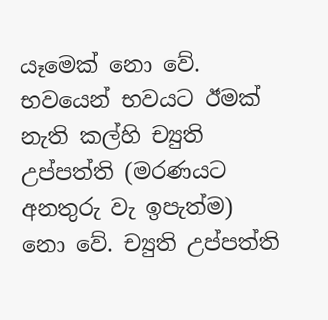යෑමෙක් නො වේ. භවයෙන් භවයට ඊමක් නැති කල්හි ච්‍යුති උප්පත්ති (මරණයට අනතුරු වැ ඉපැත්ම) නො වේ. ච්‍යුති උප්පත්ති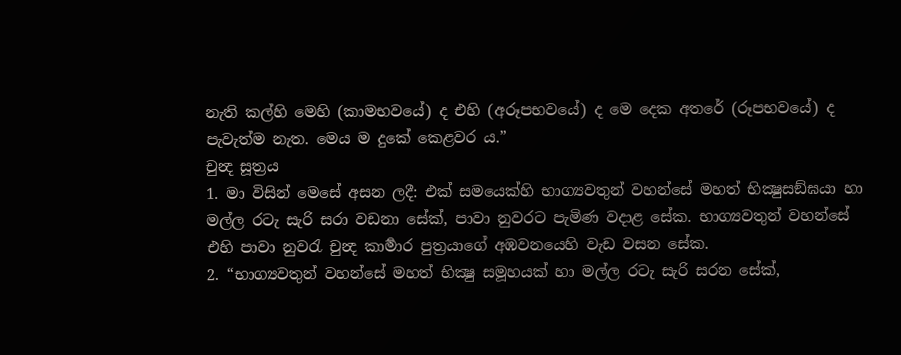නැති කල්හි මෙහි (කාමභවයේ) ද එහි (අරූපභවයේ) ද මෙ දෙක අතරේ (රූපභවයේ) ද පැවැත්ම නැත. මෙය ම දුකේ කෙළවර ය.”
චුන්‍ද සූත්‍රය
1. මා විසින් මෙසේ අසන ලදී: එක් සමයෙක්හි භාග්‍යවතුන් වහන්සේ මහත් භික්‍ෂුසඞ්ඝයා හා මල්ල රටැ සැරි සරා වඩනා සේක්, පාවා නුවරට පැමිණ වදාළ සේක. භාග්‍යවතුන් වහන්සේ එහි පාවා නුවරැ චුන්‍ද කාර්‍මාර පුත්‍රයාගේ අඹවනයෙහි වැඩ වසන සේක.
2. “භාග්‍යවතුන් වහන්සේ මහත් භික්‍ෂු සමූහයක් හා මල්ල රටැ සැරි සරන සේක්,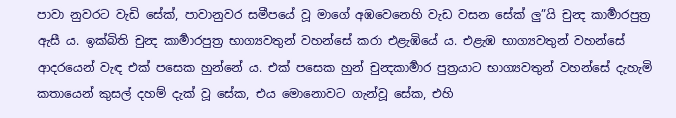පාවා නුවරට වැඩි සේක්, පාවානුවර සමීපයේ වූ මාගේ අඹවෙනෙහි වැඩ වසන සේක් ලු”යි චුන්‍ද කාර්‍මාරපුත්‍ර ඇසී ය. ඉක්බිති චුන්‍ද කාර්‍මාරපුත්‍ර භාග්‍යවතුන් වහන්සේ කරා එළැඹියේ ය. එළැඹ භාග්‍යවතුන් වහන්සේ ආදරයෙන් වැඳ එක් පසෙක හුන්නේ ය. එක් පසෙක හුන් චුන්‍දකාර්‍මාර පුත්‍රයාට භාග්‍යවතුන් වහන්සේ දැහැමි කතායෙන් කුසල් දහම් දැක් වූ සේක, එය මොනොවට ගැන්වූ සේක, එහි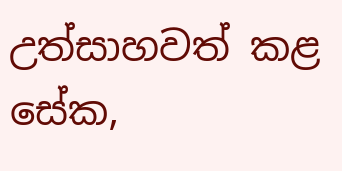උත්සාහවත් කළ සේක,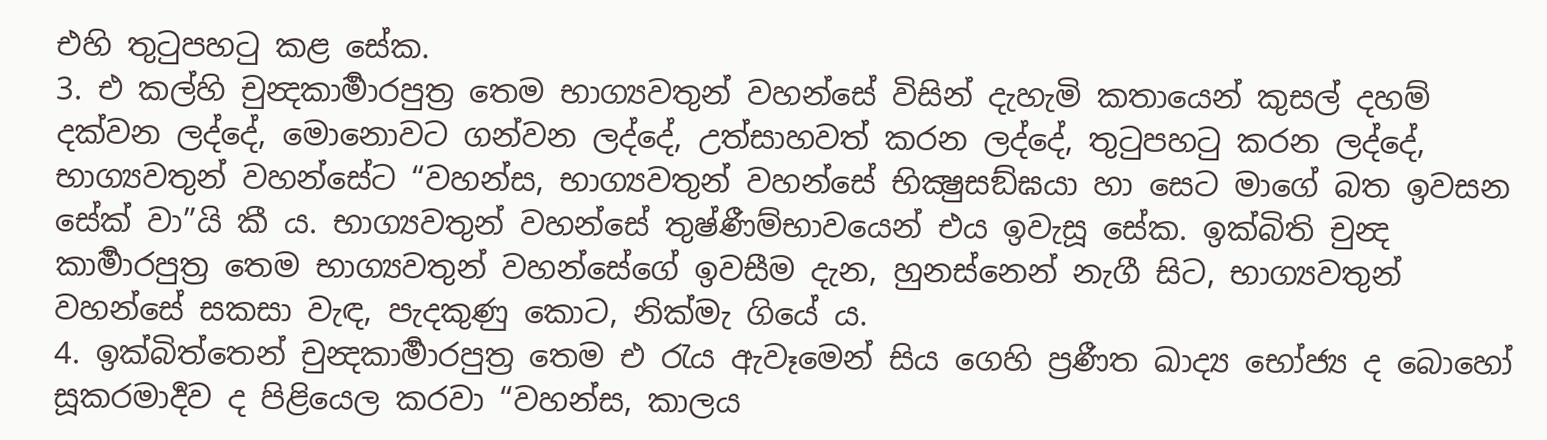එහි තුටුපහටු කළ සේක.
3. එ කල්හි චුන්‍දකාර්‍මාරපුත්‍ර තෙම භාග්‍යවතුන් වහන්සේ විසින් දැහැමි කතායෙන් කුසල් දහම් දක්වන ලද්දේ, මොනොවට ගන්වන ලද්දේ, උත්සාහවත් කරන ලද්දේ, තුටුපහටු කරන ලද්දේ, භාග්‍යවතුන් වහන්සේට “වහන්ස, භාග්‍යවතුන් වහන්සේ භික්‍ෂුසඞ්ඝයා හා සෙට මාගේ බත ඉවසන සේක් වා”යි කී ය. භාග්‍යවතුන් වහන්සේ තුෂ්ණීම්භාවයෙන් එය ඉවැසූ සේක. ඉක්බිති චුන්‍ද කාර්‍මාරපුත්‍ර තෙම භාග්‍යවතුන් වහන්සේගේ ඉවසීම දැන, හුනස්නෙන් නැගී සිට, භාග්‍යවතුන් වහන්සේ සකසා වැඳ, පැදකුණු කොට, නික්මැ ගියේ ය.
4. ඉක්බිත්තෙන් චුන්‍දකාර්‍මාරපුත්‍ර තෙම එ රැය ඇවෑමෙන් සිය ගෙහි ප්‍රණීත ඛාද්‍ය භෝජ්‍ය ද බොහෝ සූකරමාර්‍දව ද පිළියෙල කරවා “වහන්ස, කාලය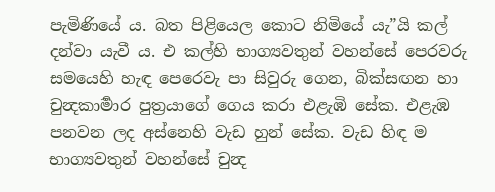පැමිණියේ ය. බත පිළියෙල කොට නිමියේ යැ”යි කල් දන්වා යැවී ය. එ කල්හි භාග්‍යවතුන් වහන්සේ පෙරවරු සමයෙහි හැඳ පෙරෙවැ පා සිවුරු ගෙන, බික්සඟන හා චුන්‍දකාර්‍මාර පුත්‍රයාගේ ගෙය කරා එළැඹි සේක. එළැඹ පනවන ලද අස්නෙහි වැඩ හුන් සේක. වැඩ හිඳ ම භාග්‍යවතුන් වහන්සේ චුන්‍ද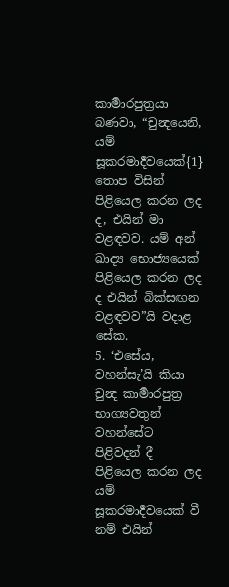කාර්‍මාරපුත්‍රයා බණවා, “චුන්‍දයෙනි, යම් සූකරමාර්‍දවයෙක්{1} තොප විසින් පිළියෙල කරන ලද ද, එයින් මා වළඳවව. යම් අන් ඛාද්‍ය භොජ්‍යයෙක් පිළියෙල කරන ලද ද එයින් බික්සඟන වළඳවව”යි වදාළ සේක.
5. ‘එසේය, වහන්සැ’යි කියා චුන්‍ද කාර්‍මාරපුත්‍ර භාග්‍යවතුන් වහන්සේට පිළිවදන් දී පිළියෙල කරන ලද යම් සූකරමාර්‍දවයෙක් වී නම් එයින්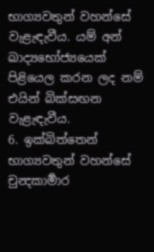භාග්‍යවතුන් වහන්සේ වැළැඳැවීය. යම් අන් ඛාද්‍යභෝජ්‍යයෙක් පිළියෙල කරන ලද නම් එයින් බික්සඟන වැළැඳැවීය.
6. ඉක්බිත්තෙන් භාග්‍යවතුන් වහන්සේ චුන්‍දකාර්‍මාර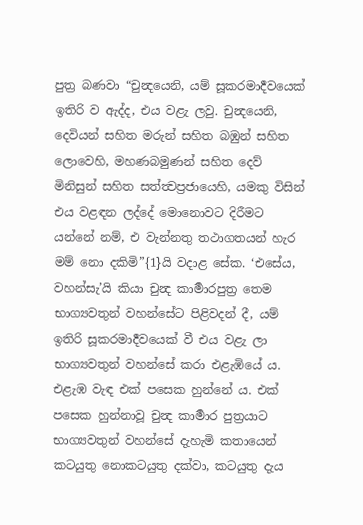පුත්‍ර බණවා “චුන්‍දයෙනි, යම් සූකරමාර්‍දවයෙක් ඉතිරි ව ඇද්ද, එය වළැ ලවු. චුන්‍දයෙනි, දෙවියන් සහිත මරුන් සහිත බඹුන් සහිත ලොවෙහි, මහණබමුණන් සහිත දෙව් මිනිසුන් සහිත සත්ත්‍වප්‍රජායෙහි, යමකු විසින් එය වළඳන ලද්දේ මොනොවට දිරීමට යන්නේ නම්, එ වැන්නතු තථාගතයන් හැර මම් නො දකිමි”{1}යි වදාළ සේක. ‘එසේය, වහන්සැ’යි කියා චුන්‍ද කාර්‍මාරපුත්‍ර තෙම භාග්‍යවතුන් වහන්සේට පිළිවදන් දී, යම් ඉතිරි සූකරමාර්‍දවයෙක් වී එය වළැ ලා භාග්‍යවතුන් වහන්සේ කරා එළැඹියේ ය. එළැඹ වැඳ එක් පසෙක හුන්නේ ය. එක් පසෙක හුන්නාවූ චුන්‍ද කාර්‍මාර පුත්‍රයාට භාග්‍යවතුන් වහන්සේ දැහැමි කතායෙන් කටයුතු නොකටයුතු දක්වා, කටයුතු දැය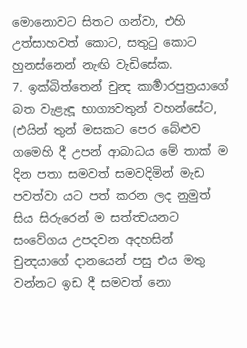මොනොවට සිතට ගන්වා, එහි උත්සාහවත් කොට, සතුටු කොට හුනස්නෙන් නැඟි වැඩිසේක.
7. ඉක්බිත්තෙන් චුන්‍ද කාර්‍මාරපුත්‍රයාගේ බත වැළැඳූ භාග්‍යවතුන් වහන්සේට, (එයින් තුන් මසකට පෙර බේළුව ගමෙහි දී උපන් ආබාධය මේ තාක් ම දින පතා සමවත් සමවදිමින් මැඩ පවත්වා යට පත් කරන ලද නුමුත් සිය සිරුරෙන් ම සත්ත්‍වයනට සංවේගය උපදවන අදහසින් චුන්‍දයාගේ දානයෙන් පසු එය මතු වන්නට ඉඩ දී සමවත් නො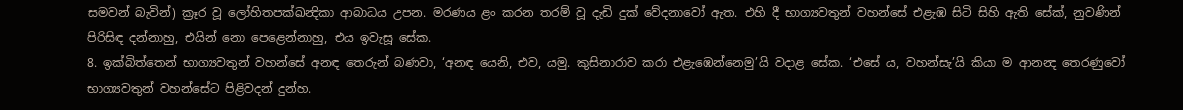සමවන් බැවින්) ක්‍රෑර වූ ලෝහිතපක්ඛන්‍දිකා ආබාධය උපන. මරණය ළං කරන තරම් වූ දැඩි දුක් වේදනාවෝ ඇත. එහි දී භාග්‍යවතුන් වහන්සේ එළැඹ සිටි සිහි ඇති සේක්, නුවණින් පිරිසිඳ දන්නාහු, එයින් නො පෙළෙන්නාහු, එය ඉවැසූ සේක.
8. ඉක්බිත්තෙන් භාග්‍යවතුන් වහන්සේ අනඳ තෙරුන් බණවා, ‘අනඳ යෙනි, එව, යමු. කුසිනාරාව කරා එළැඹෙන්නෙමු’යි වදාළ සේක. ‘එසේ ය, වහන්සැ’යි කියා ම ආනන්‍ද තෙරණුවෝ භාග්‍යවතුන් වහන්සේට පිළිවදන් දුන්හ.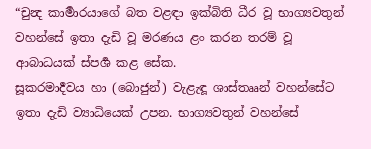“චුන්‍ද කාර්‍මාරයාගේ බත වළඳා ඉක්බිති ධීර වූ භාග්‍යවතුන් වහන්සේ ඉතා දැඩි වූ මරණය ළං කරන තරම් වූ ආබාධයක් ස්පර්‍ශ කළ සේක.
සූකරමාර්‍දවය හා (බොජුන්) වැළැඳූ ශාස්තෲන් වහන්සේට ඉතා දැඩි ව්‍යාධියෙක් උපන. භාග්‍යවතුන් වහන්සේ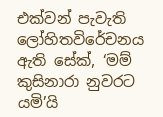එක්වන් පැවැති ලෝහිතවිරේචනය ඇති සේක්, ‘මම් කුසිනාරා නුවරට යමි’යි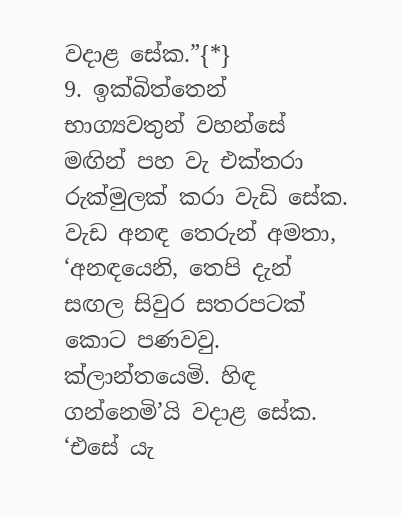වදාළ සේක.”{*}
9. ඉක්බිත්තෙන් භාග්‍යවතුන් වහන්සේ මඟින් පහ වැ එක්තරා රුක්මුලක් කරා වැඩි සේක. වැඩ අනඳ තෙරුන් අමතා, ‘අනඳයෙනි, තෙපි දැන් සඟල සිවුර සතරපටක් කොට පණවවු. ක්ලාන්තයෙමි. හිඳ ගන්නෙමි’යි වදාළ සේක. ‘එසේ යැ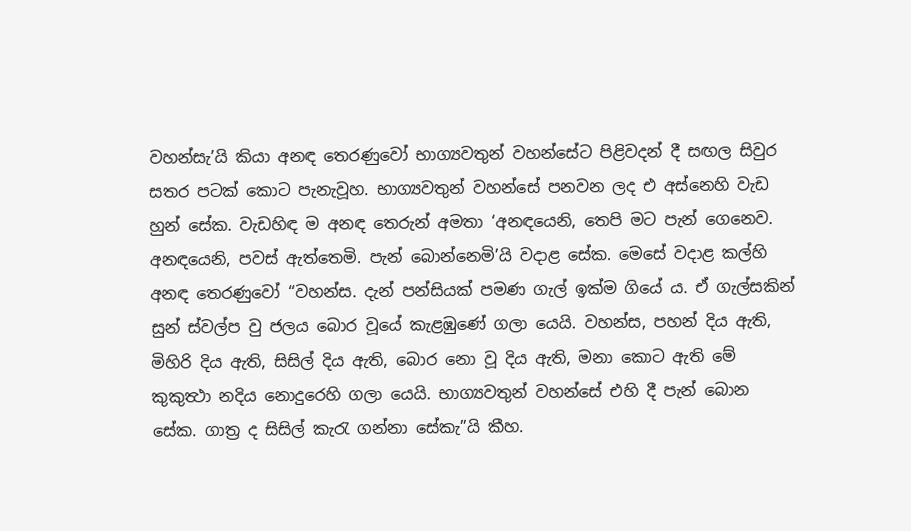වහන්සැ’යි කියා අනඳ තෙරණුවෝ භාග්‍යවතුන් වහන්සේට පිළිවදන් දී සඟල සිවුර සතර පටක් කොට පැනැවූහ. භාග්‍යවතුන් වහන්සේ පනවන ලද එ අස්නෙහි වැඩ හුන් සේක. වැඩහිඳ ම අනඳ තෙරුන් අමතා ‘අනඳයෙනි, තෙපි මට පැන් ගෙනෙව. අනඳයෙනි, පවස් ඇත්තෙමි. පැන් බොන්නෙමි’යි වදාළ සේක. මෙසේ වදාළ කල්හි අනඳ තෙරණුවෝ “වහන්ස. දැන් පන්සියක් පමණ ගැල් ඉක්ම ගියේ ය. ඒ ගැල්සකින් සුන් ස්වල්ප වු ජලය බොර වූයේ කැළඹුණේ ගලා යෙයි. වහන්ස, පහන් දිය ඇති, මිහිරි දිය ඇති, සිසිල් දිය ඇති, බොර නො වූ දිය ඇති, මනා කොට ඇති මේ කුකුත්‍ථා නදිය නොදුරෙහි ගලා යෙයි. භාග්‍යවතුන් වහන්සේ එහි දී පැන් බොන සේක. ගාත්‍ර ද සිසිල් කැරැ ගන්නා සේකැ”යි කීහ.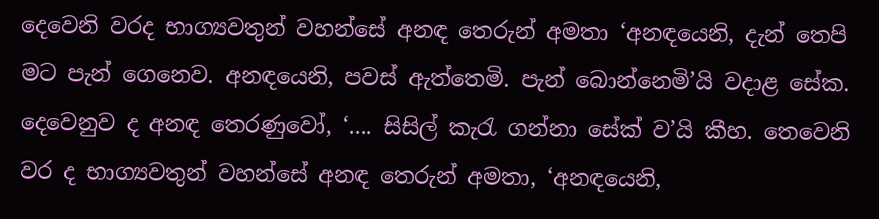දෙවෙනි වරද භාග්‍යවතුන් වහන්සේ අනඳ තෙරුන් අමතා ‘අනඳයෙනි, දැන් තෙපි මට පැන් ගෙනෙව. අනඳයෙනි, පවස් ඇත්තෙමි. පැන් බොන්නෙමි’යි වදාළ සේක. දෙවෙනුව ද අනඳ තෙරණුවෝ, ‘.... සිසිල් කැරැ ගන්නා සේක් ව’යි කීහ. තෙවෙනි වර ද භාග්‍යවතුන් වහන්සේ අනඳ තෙරුන් අමතා, ‘අනඳයෙනි,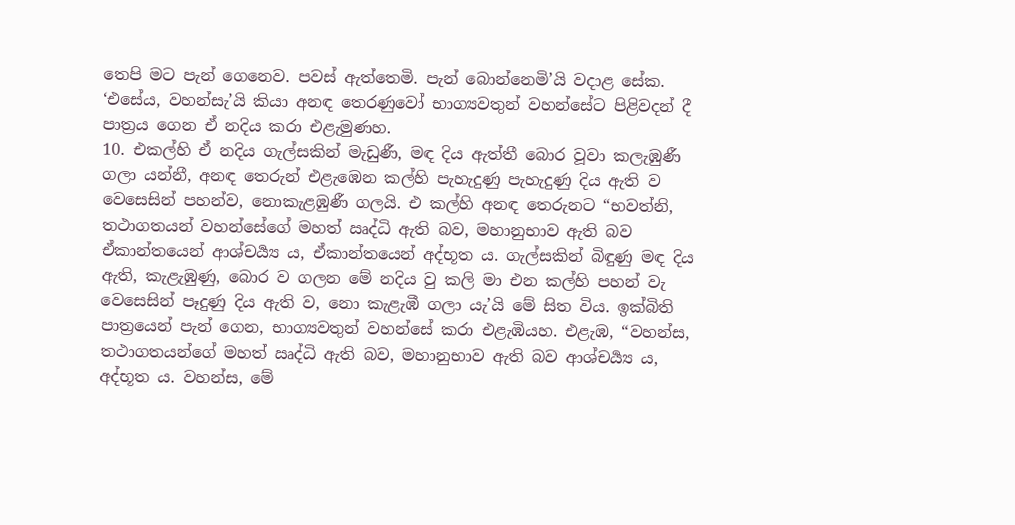තෙපි මට පැන් ගෙනෙව. පවස් ඇත්තෙමි. පැන් බොන්නෙමි’යි වදාළ සේක. ‘එසේය, වහන්සැ’යි කියා අනඳ තෙරණුවෝ භාග්‍යවතුන් වහන්සේට පිළිවදන් දී පාත්‍රය ගෙන ඒ නදිය කරා එළැමුණහ.
10. එකල්හි ඒ නදිය ගැල්සකින් මැඩුණී, මඳ දිය ඇත්තී බොර වූවා කලැඹුණී ගලා යන්නී, අනඳ තෙරුන් එළැඹෙන කල්හි පැහැදුණු පැහැදුණු දිය ඇති ව වෙසෙසින් පහන්ව, නොකැළඹුණී ගලයි. එ කල්හි අනඳ තෙරුනට “භවත්නි, තථාගතයන් වහන්සේගේ මහත් ඍද්ධි ඇති බව, මහානුභාව ඇති බව ඒකාන්තයෙන් ආශ්චර්‍ය්‍ය ය, ඒකාන්තයෙන් අද්භූත ය. ගැල්සකින් බිඳුණු මඳ දිය ඇති, කැළැඹුණු, බොර ව ගලන මේ නදිය වු කලි මා එන කල්හි පහන් වැ වෙසෙසින් පෑදුණු දිය ඇති ව, නො කැළැඹී ගලා යැ’යි මේ සිත විය. ඉක්බිති පාත්‍රයෙන් පැන් ගෙන, භාග්‍යවතුන් වහන්සේ කරා එළැඹියහ. එළැඹ, “වහන්ස, තථාගතයන්ගේ මහත් ඍද්ධි ඇති බව, මහානුභාව ඇති බව ආශ්චර්‍ය්‍ය ය, අද්භූත ය. වහන්ස, මේ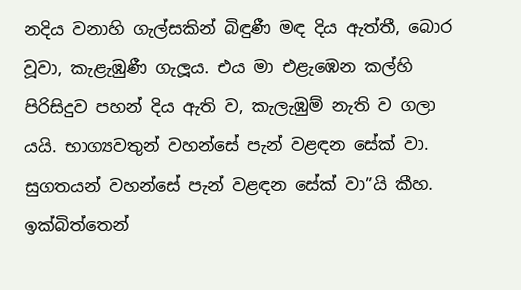නදිය වනාහි ගැල්සකින් බිඳුණී මඳ දිය ඇත්තී, බොර වූවා, කැළැඹුණී ගැලූය. එය මා එළැඹෙන කල්හි පිරිසිදුව පහන් දිය ඇති ව, කැලැඹුම් නැති ව ගලා යයි. භාග්‍යවතුන් වහන්සේ පැන් වළඳන සේක් වා. සුගතයන් වහන්සේ පැන් වළඳන සේක් වා”යි කීහ. ඉක්බිත්තෙන්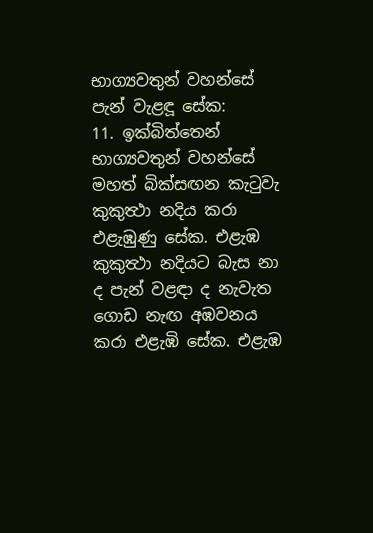භාග්‍යවතුන් වහන්සේ පැන් වැළඳූ සේක:
11. ඉක්බිත්තෙන් භාග්‍යවතුන් වහන්සේ මහත් බික්සඟන කැටුවැ කුකුත්‍ථා නදිය කරා එළැඹුණු සේක. එළැඹ කුකුත්‍ථා නදියට බැස නා ද පැන් වළඳා ද නැවැත ගොඩ නැඟ අඹවනය කරා එළැඹි සේක. එළැඹ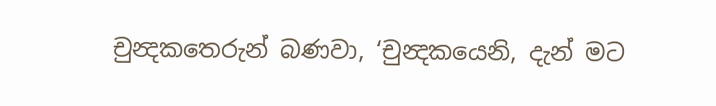චුන්‍දකතෙරුන් බණවා, ‘චුන්‍දකයෙනි, දැන් මට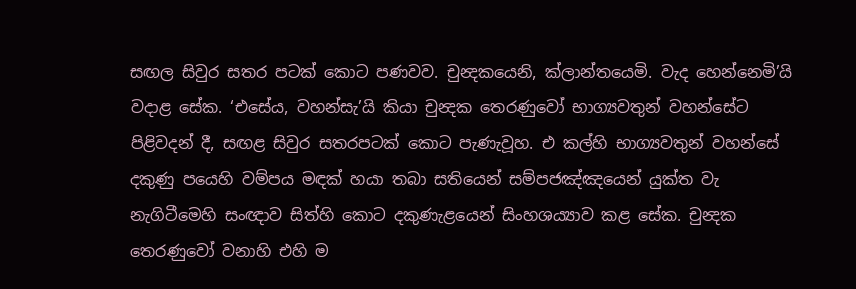සඟල සිවුර සතර පටක් කොට පණවව. චුන්‍දකයෙනි, ක්ලාන්තයෙමි. වැද හෙන්නෙමි’යි වදාළ සේක. ‘එසේය, වහන්සැ’යි කියා චුන්‍දක තෙරණුවෝ භාග්‍යවතුන් වහන්සේට පිළිවදන් දී, සඟළ සිවුර සතරපටක් කොට පැණැවූහ. එ කල්හි භාග්‍යවතුන් වහන්සේ දකුණු පයෙහි වම්පය මඳක් හයා තබා සතියෙන් සම්පජඤ්ඤයෙන් යුක්ත වැ නැගිටීමෙහි සංඥාව සිත්හි කොට දකුණැළයෙන් සිංහශය්‍යාව කළ සේක. චුන්‍දක තෙරණුවෝ වනාහි එහි ම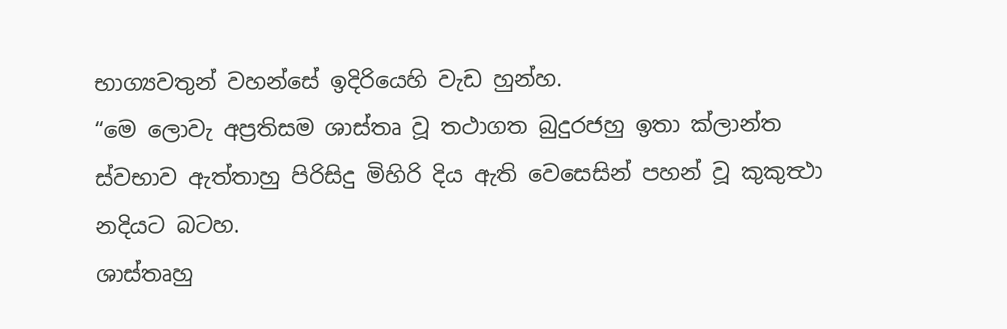භාග්‍යවතුන් වහන්සේ ඉදිරියෙහි වැඩ හුන්හ.
“මෙ ලොවැ අප්‍රතිසම ශාස්තෘ වූ තථාගත බුදුරජහු ඉතා ක්ලාන්ත ස්වභාව ඇත්තාහු පිරිසිදු මිහිරි දිය ඇති වෙසෙසින් පහන් වූ කුකුත්‍ථා නදියට බටහ.
ශාස්තෘහු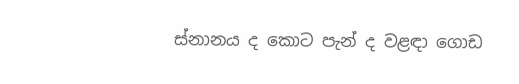ස්නානය ද කොට පැන් ද වළඳා ගොඩ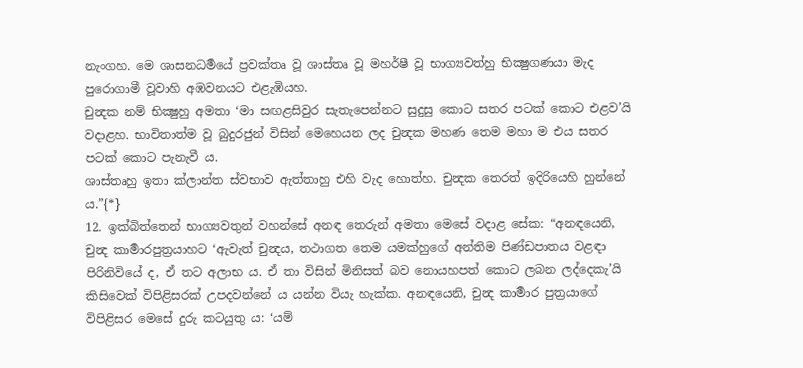නැංගහ. මෙ ශාසනධර්‍මයේ ප්‍රවක්තෘ වූ ශාස්තෘ වූ මහර්ෂී වූ භාග්‍යවත්හු භික්‍ෂුගණයා මැද පුරොගාමී වූවාහි අඹවනයට එළැඹියහ.
චුන්‍දක නම් භික්‍ෂුහු අමතා ‘මා සඟළසිවුර සැතැපෙන්නට සුදුසු කොට සතර පටක් කොට එළව’යි වදාළහ. භාවිතාත්ම වූ බුදුරජුන් විසින් මෙහෙයන ලද චුන්‍දක මහණ තෙම මහා ම එය සතර පටක් කොට පැනැවී ය.
ශාස්තෘහු ඉතා ක්ලාන්ත ස්වභාව ඇත්තාහු එහි වැද හොත්හ. චුන්‍දක තෙරත් ඉදිරියෙහි හුන්නේ ය.”{*}
12. ඉක්බිත්තෙන් භාග්‍යවතුන් වහන්සේ අනඳ තෙරුන් අමතා මෙසේ වදාළ සේක: “අනඳයෙනි, චුන්‍ද කාර්‍මාරපුත්‍රයාහට ‘ඇවැත් චුන්‍දය, තථාගත තෙම යමක්හුගේ අන්තිම පිණ්ඩපාතය වළඳා පිරිනිවියේ ද, ඒ තට අලාභ ය. ඒ තා විසින් මිනිසත් බව නොයහපත් කොට ලබන ලද්දෙකැ’යි කිසිවෙක් විපිළිසරක් උපදවන්නේ ය යන්න වියැ හැක්ක. අනඳයෙනි, චුන්‍ද කාර්‍මාර පුත්‍රයාගේ විපිළිසර මෙසේ දුරු කටයුතු ය: ‘යම්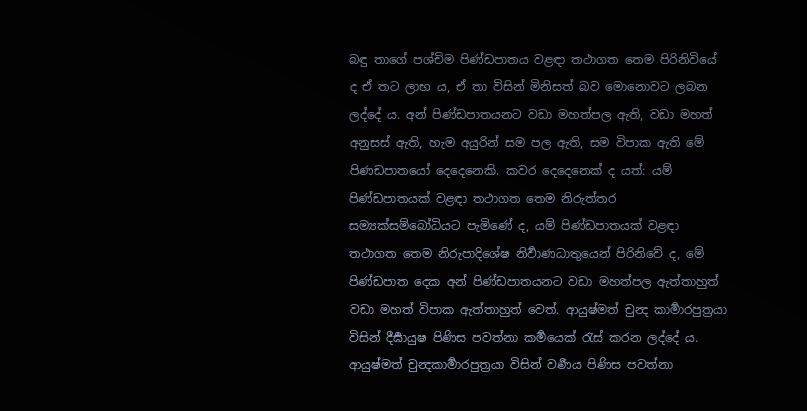බඳු තාගේ පශ්චිම පිණ්ඩපාතය වළඳා තථාගත තෙම පිරිනිවියේ ද ඒ තට ලාභ ය, ඒ තා විසින් මිනිසත් බව මොනොවට ලබන ලද්දේ ය. අන් පිණ්ඩපාතයනට වඩා මහත්පල ඇති, වඩා මහත් අනුසස් ඇති, හැම අයුරින් සම පල ඇති, සම විපාක ඇති මේ පිණඩපාතයෝ දෙදෙනෙකි. කවර දෙදෙනෙක් ද යත්: යම් පිණ්ඩපාතයක් වළඳා තථාගත තෙම නිරුත්තර සම්‍යක්සම්බෝධියට පැමිණේ ද, යම් පිණ්ඩපාතයක් වළඳා තථාගත තෙම නිරුපාදිශේෂ නිර්‍වාණධාතුයෙන් පිරිනිවේ ද, මේ පිණ්ඩපාත දෙක අන් පිණ්ඩපාතයනට වඩා මහත්පල ඇත්තාහුත් වඩා මහත් විපාක ඇත්තාහුත් වෙත්. ආයුෂ්මත් චුන්‍ද කාර්‍මාරපුත්‍රයා විසින් දීර්‍ඝායුෂ පිණිස පවත්නා කර්‍මයෙක් රැස් කරන ලද්දේ ය. ආයුෂ්මත් චුන්‍දකාර්‍මාරපුත්‍රයා විසින් වර්‍ණය පිණිස පවත්නා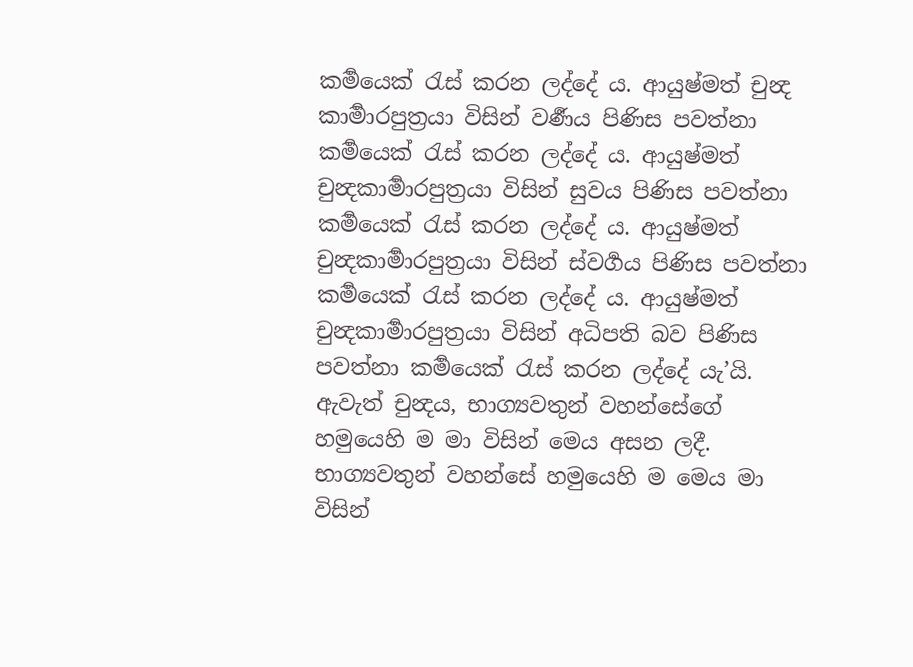කර්‍මයෙක් රැස් කරන ලද්දේ ය. ආයුෂ්මත් චුන්‍ද කාර්‍මාරපුත්‍රයා විසින් වර්‍ණය පිණිස පවත්නා කර්‍මයෙක් රැස් කරන ලද්දේ ය. ආයුෂ්මත් චුන්‍දකාර්‍මාරපුත්‍රයා විසින් සුවය පිණිස පවත්නා කර්‍මයෙක් රැස් කරන ලද්දේ ය. ආයුෂ්මත් චුන්‍දකාර්‍මාරපුත්‍රයා විසින් ස්වර්‍ගය පිණිස පවත්නා කර්‍මයෙක් රැස් කරන ලද්දේ ය. ආයුෂ්මත් චුන්‍දකාර්‍මාරපුත්‍රයා විසින් අධිපති බව පිණිස පවත්නා කර්‍මයෙක් රැස් කරන ලද්දේ යැ’යි. ඇවැත් චුන්‍දය, භාග්‍යවතුන් වහන්සේගේ හමුයෙහි ම මා විසින් මෙය අසන ලදී. භාග්‍යවතුන් වහන්සේ හමුයෙහි ම මෙය මා විසින්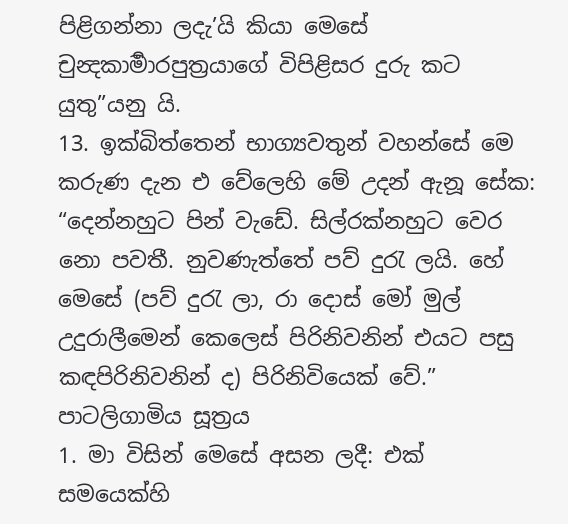පිළිගන්නා ලදැ’යි කියා මෙසේ චුන්‍දකාර්‍මාරපුත්‍රයාගේ විපිළිසර දුරු කට යුතු”යනු යි.
13. ඉක්බිත්තෙන් භාග්‍යවතුන් වහන්සේ මෙ කරුණ දැන එ වේලෙහි මේ උදන් ඇනූ සේක:
“දෙන්නහුට පින් වැඩේ. සිල්රක්නහුට වෙර නො පවතී. නුවණැත්තේ පව් දුරැ ලයි. හේ මෙසේ (පව් දුරැ ලා, රා දොස් මෝ මුල් උදුරාලීමෙන් කෙලෙස් පිරිනිවනින් එයට පසු කඳපිරිනිවනින් ද) පිරිනිවියෙක් වේ.”
පාටලිගාමිය සූත්‍රය
1. මා විසින් මෙසේ අසන ලදී: එක් සමයෙක්හි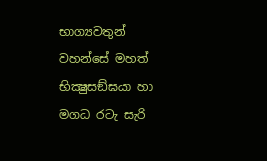භාග්‍යවතුන් වහන්සේ මහත් භික්‍ෂුසඞ්ඝයා හා මගධ රටැ සැරි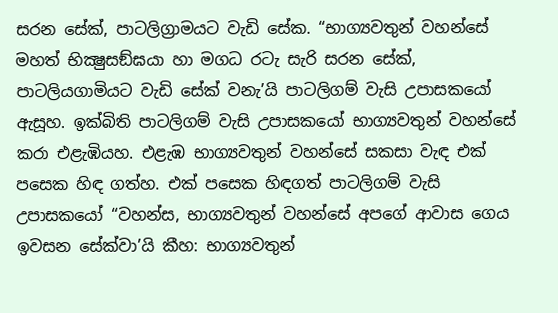සරන සේක්, පාටලිග්‍රාමයට වැඩි සේක. “භාග්‍යවතුන් වහන්සේ මහත් භික්‍ෂුසඞ්ඝයා හා මගධ රටැ සැරි සරන සේක්, පාටලියගාමියට වැඩි සේක් වනැ’යි පාටලිගම් වැසි උපාසකයෝ ඇසූහ. ඉක්බිති පාටලිගම් වැසි උපාසකයෝ භාග්‍යවතුන් වහන්සේ කරා එළැඹියහ. එළැඹ භාග්‍යවතුන් වහන්සේ සකසා වැඳ එක් පසෙක හිඳ ගත්හ. එක් පසෙක හිඳගත් පාටලිගම් වැසි උපාසකයෝ “වහන්ස, භාග්‍යවතුන් වහන්සේ අපගේ ආවාස ගෙය ඉවසන සේක්වා’යි කීහ: භාග්‍යවතුන්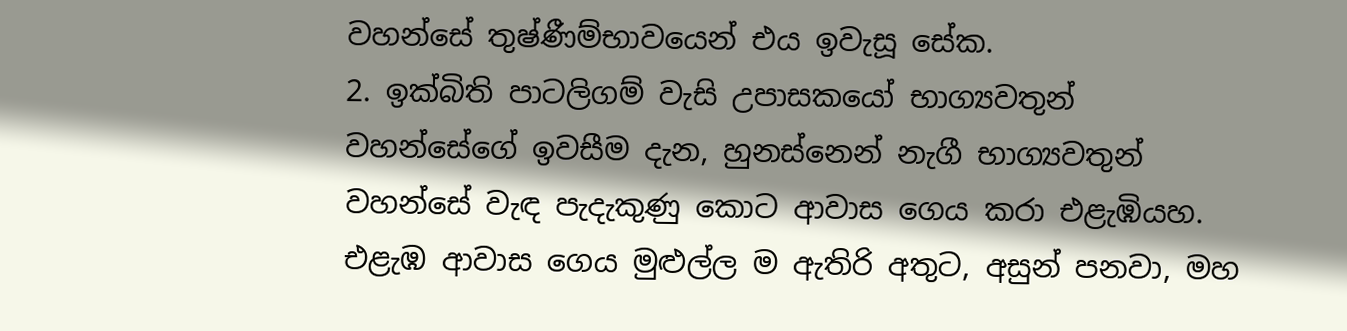වහන්සේ තුෂ්ණීම්භාවයෙන් එය ඉවැසූ සේක.
2. ඉක්බිති පාටලිගම් වැසි උපාසකයෝ භාග්‍යවතුන් වහන්සේගේ ඉවසීම දැන, හුනස්නෙන් නැගී භාග්‍යවතුන් වහන්සේ වැඳ පැදැකුණු කොට ආවාස ගෙය කරා එළැඹියහ. එළැඹ ආවාස ගෙය මුළුල්ල ම ඇතිරි අතුට, අසුන් පනවා, මහ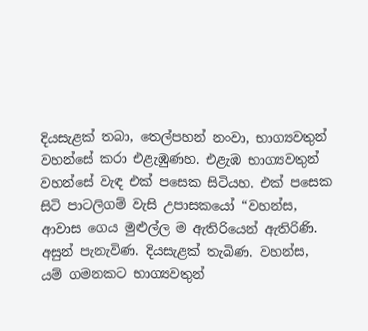දියසැළක් තබා, තෙල්පහන් නංවා, භාග්‍යවතුන් වහන්සේ කරා එළැඹුණහ. එළැඹ භාග්‍යවතුන් වහන්සේ වැඳ එක් පසෙක සිටියහ. එක් පසෙක සිටි පාටලිගම් වැසි උපාසකයෝ “වහන්ස, ආවාස ගෙය මුළුල්ල ම ඇතිරියෙන් ඇතිරිණි. අසුන් පැනැවිණ. දියසැළක් තැබිණ. වහන්ස, යම් ගමනකට භාග්‍යවතුන්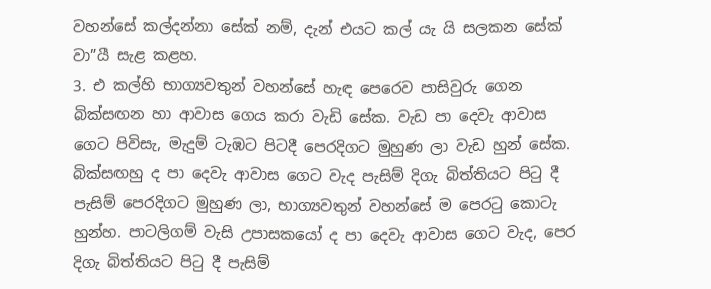වහන්සේ කල්දන්නා සේක් නම්, දැන් එයට කල් යැ යි සලකන සේක් වා”යී සැළ කළහ.
3. එ කල්හි භාග්‍යවතුන් වහන්සේ හැඳ පෙරෙව පාසිවුරු ගෙන බික්සඟන හා ආවාස ගෙය කරා වැඩි සේක. වැඩ පා දෙවැ ආවාස ගෙට පිවිසැ, මැදුම් ටැඹට පිටදී පෙරදිගට මුහුණ ලා වැඩ හුන් සේක. බික්සඟහු ද පා දෙවැ ආවාස ගෙට වැද පැසිම් දිගැ බිත්තියට පිටු දී පැසිම් පෙරදිගට මුහුණ ලා, භාග්‍යවතුන් වහන්සේ ම පෙරටු කොටැ හුන්හ. පාටලිගම් වැසි උපාසකයෝ ද පා දෙවැ ආවාස ගෙට වැද, පෙර දිගැ බිත්තියට පිටු දී පැසිම්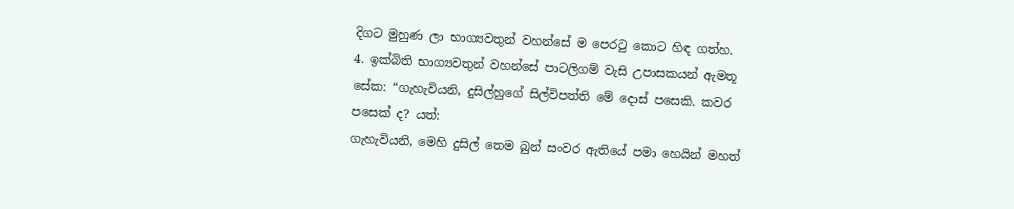දිගට මුහුණ ලා භාග්‍යවතුන් වහන්සේ ම පෙරටු කොට හිඳ ගත්හ.
4. ඉක්බිති භාග්‍යවතුන් වහන්සේ පාටලිගම් වැසි උපාසකයන් ඇමතූ සේක: “ගැහැවියනි, දුසිල්හුගේ සිල්විපත්ති මේ දොස් පසෙකි. කවර පසෙක් ද? යත්:
ගැහැවියනි, මෙහි දුසිල් තෙම බුන් සංවර ඇතියේ පමා හෙයින් මහත්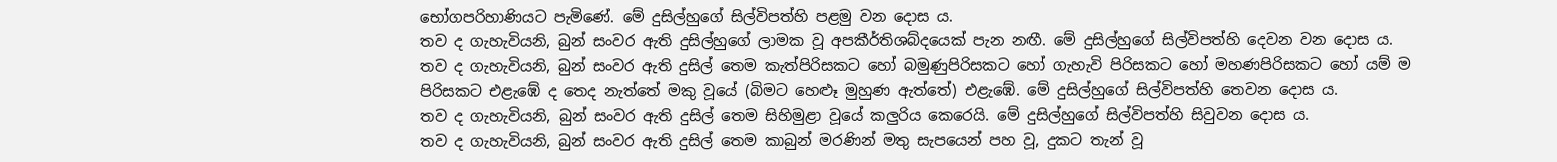භෝගපරිහාණියට පැමිණේ. මේ දුසිල්හුගේ සිල්විපත්හි පළමු වන දොස ය.
තව ද ගැහැවියනි, බුන් සංවර ඇති දුසිල්හුගේ ලාමක වූ අපකීර්තිශබ්දයෙක් පැන නඟී. මේ දුසිල්හුගේ සිල්විපත්හි දෙවන වන දොස ය.
තව ද ගැහැවියනි, බුන් සංවර ඇති දුසිල් තෙම කැත්පිරිසකට හෝ බමුණුපිරිසකට හෝ ගැහැවි පිරිසකට හෝ මහණපිරිසකට හෝ යම් ම පිරිසකට එළැඹේ ද තෙද නැත්තේ මකු වූයේ (බිමට හෙළූ මුහුණ ඇත්තේ) එළැඹේ. මේ දුසිල්හුගේ සිල්විපත්හි තෙවන දොස ය.
තව ද ගැහැවියනි, බුන් සංවර ඇති දුසිල් තෙම සිහිමුළා වූයේ කලුරිය කෙරෙයි. මේ දුසිල්හුගේ සිල්විපත්හි සිවුවන දොස ය.
තව ද ගැහැවියනි, බුන් සංවර ඇති දුසිල් තෙම කාබුන් මරණින් මතු සැපයෙන් පහ වූ, දුකට තැන් වූ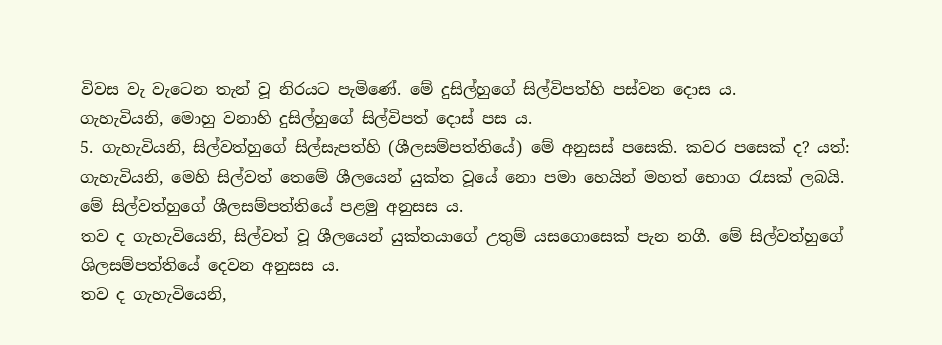විවස වැ වැටෙන තැන් වූ නිරයට පැමිණේ. මේ දුසිල්හුගේ සිල්විපත්හි පස්වන දොස ය.
ගැහැවියනි, මොහු වනාහි දුසිල්හුගේ සිල්විපත් දොස් පස ය.
5. ගැහැවියනි, සිල්වත්හුගේ සිල්සැපත්හි (ශීලසම්පත්තියේ) මේ අනුසස් පසෙකි. කවර පසෙක් ද? යත්:
ගැහැවියනි, මෙහි සිල්වත් තෙමේ ශීලයෙන් යුක්ත වූයේ නො පමා හෙයින් මහත් භොග රැසක් ලබයි. මේ සිල්වත්හුගේ ශීලසම්පත්තියේ පළමු අනුසස ය.
තව ද ගැහැවියෙනි, සිල්වත් වූ ශීලයෙන් යුක්තයාගේ උතුම් යසගොසෙක් පැන නගී. මේ සිල්වත්හුගේ ශිලසම්පත්තියේ දෙවන අනුසස ය.
තව ද ගැහැවියෙනි,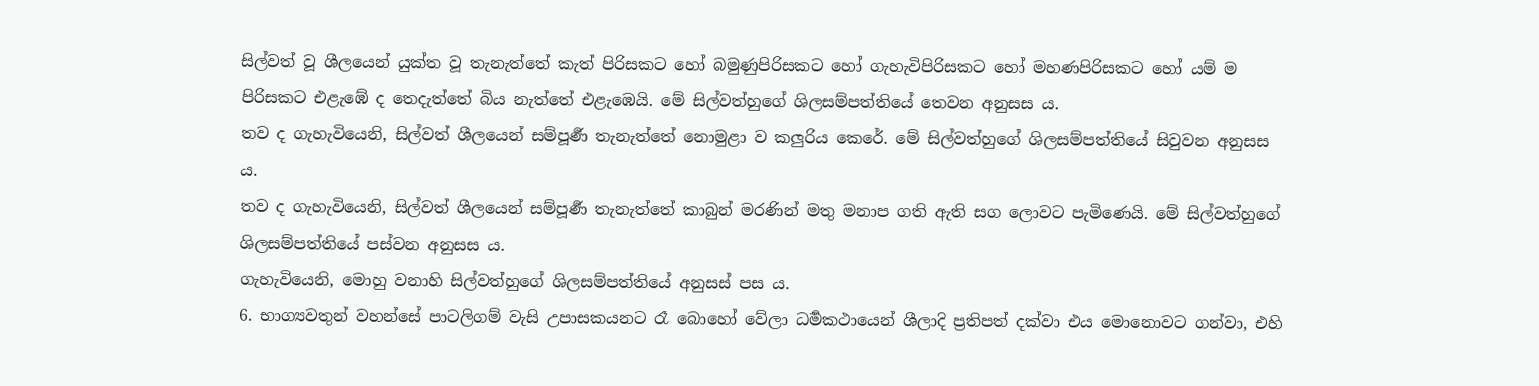සිල්වත් වූ ශීලයෙන් යුක්ත වූ තැනැත්තේ කැත් පිරිසකට හෝ බමුණුපිරිසකට හෝ ගැහැවිපිරිසකට හෝ මහණපිරිසකට හෝ යම් ම පිරිසකට එළැඹේ ද තෙදැත්තේ බිය නැත්තේ එළැඹෙයි. මේ සිල්වත්හුගේ ශිලසම්පත්තියේ තෙවන අනුසස ය.
තව ද ගැහැවියෙනි, සිල්වත් ශීලයෙන් සම්පූර්‍ණ තැනැත්තේ නොමුළා ව කලුරිය කෙරේ. මේ සිල්වත්හුගේ ශිලසම්පත්තියේ සිවුවන අනුසස ය.
තව ද ගැහැවියෙනි, සිල්වත් ශීලයෙන් සම්පූර්‍ණ තැනැත්තේ කාබුන් මරණින් මතු මනාප ගති ඇති සග ලොවට පැමිණෙයි. මේ සිල්වත්හුගේ ශිලසම්පත්තියේ පස්වන අනුසස ය.
ගැහැවියෙනි, මොහු වනාහි සිල්වත්හුගේ ශිලසම්පත්තියේ අනුසස් පස ය.
6. භාග්‍යවතුන් වහන්සේ පාටලිගම් වැසි උපාසකයනට රෑ බොහෝ වේලා ධර්‍මකථායෙන් ශීලාදි ප්‍රතිපත් දක්වා එය මොනොවට ගන්වා, එහි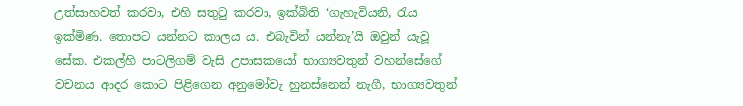උත්සාහවත් කරවා, එහි සතුටු කරවා, ඉක්බිති ‘ගැහැවියනි, රැය ඉක්මිණ. තොපට යන්නට කාලය ය. එබැවින් යන්නැ’යි ඔවුන් යැවූ සේක. එකල්හි පාටලිගම් වැසි උපාසකයෝ භාග්‍යවතුන් වහන්සේගේ වචනය ආදර කොට පිළිගෙන අනුමෝවැ හුනස්නෙන් නැගී, භාග්‍යවතුන්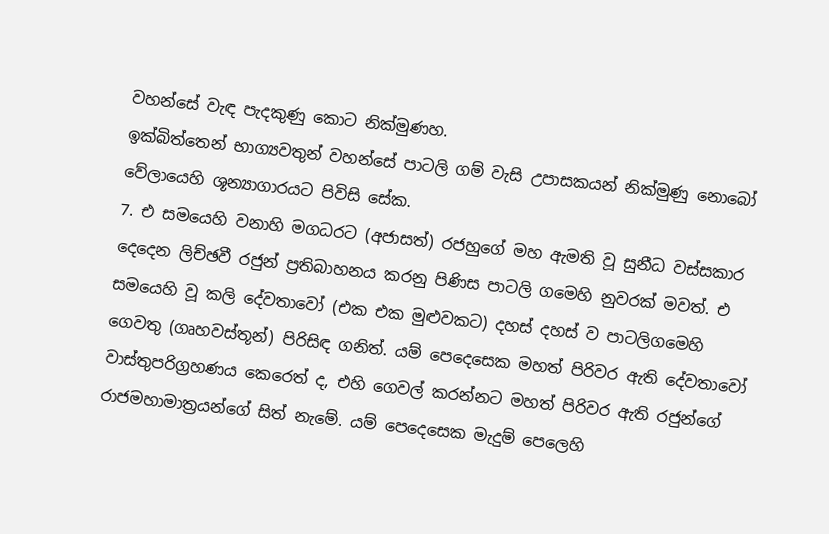වහන්සේ වැඳ පැදකුණු කොට නික්මුණහ.
ඉක්බිත්තෙන් භාග්‍යවතුන් වහන්සේ පාටලි ගම් වැසි උපාසකයන් නික්මුණු නොබෝ වේලායෙහි ශූන්‍යාගාරයට පිවිසි සේක.
7. එ සමයෙහි වනාහි මගධරට (අජාසත්) රජහුගේ මහ ඇමති වූ සුනීධ වස්සකාර දෙදෙන ලිච්ඡවී රජුන් ප්‍රතිබාහනය කරනු පිණිස පාටලි ගමෙහි නුවරක් මවත්. එ සමයෙහි වූ කලි දේවතාවෝ (එක එක මුළුවකට) දහස් දහස් ව පාටලිගමෙහි ගෙවතු (ගෘහවස්තූන්) පිරිසිඳ ගනිත්. යම් පෙදෙසෙක මහත් පිරිවර ඇති දේවතාවෝ වාස්තුපරිග්‍රහණය කෙරෙත් ද, එහි ගෙවල් කරන්නට මහත් පිරිවර ඇති රජුන්ගේ රාජමහාමාත්‍රයන්ගේ සිත් නැමේ. යම් පෙදෙසෙක මැදුම් පෙලෙහි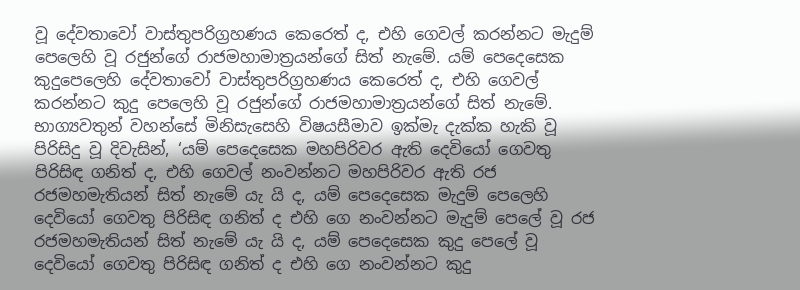වූ දේවතාවෝ වාස්තුපරිග්‍රහණය කෙරෙත් ද, එහි ගෙවල් කරන්නට මැදුම් පෙලෙහි වූ රජුන්ගේ රාජමහාමාත්‍රයන්ගේ සිත් නැමේ. යම් පෙදෙසෙක කුදුපෙලෙහි දේවතාවෝ වාස්තුපරිග්‍රහණය කෙරෙත් ද, එහි ගෙවල් කරන්නට කුදු පෙලෙහි වූ රජුන්ගේ රාජමහාමාත්‍රයන්ගේ සිත් නැමේ. භාග්‍යවතුන් වහන්සේ මිනිසැසෙහි විෂයසීමාව ඉක්මැ දැක්ක හැකි වූ පිරිසිදු වූ දිවැසින්, ‘යම් පෙදෙසෙක මහපිරිවර ඇති දෙවියෝ ගෙවතු පිරිසිඳ ගනිත් ද, එහි ගෙවල් නංවන්නට මහපිරිවර ඇති රජ රජමහමැතියන් සිත් නැමේ යැ යි ද, යම් පෙදෙසෙක මැදුම් පෙලෙහි දෙවියෝ ගෙවතු පිරිසිඳ ගනිත් ද එහි ගෙ නංවන්නට මැදුම් පෙලේ වූ රජ රජමහමැතියන් සිත් නැමේ යැ යි ද, යම් පෙදෙසෙක කුදු පෙලේ වූ දෙවියෝ ගෙවතු පිරිසිඳ ගනිත් ද එහි ගෙ නංවන්නට කුදු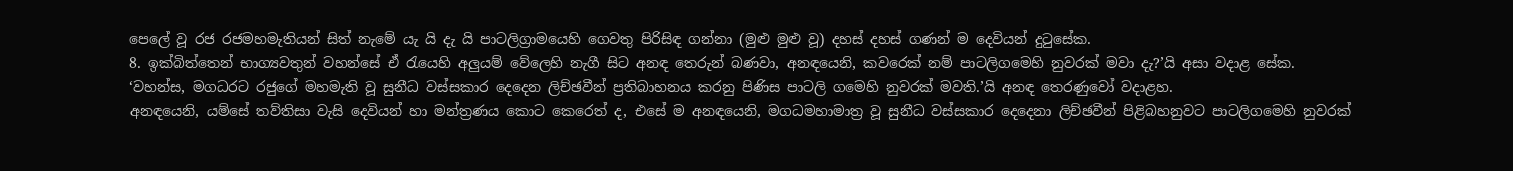පෙලේ වූ රජ රජමහමැතියන් සිත් නැමේ යැ යි දැ යි පාටලිග්‍රාමයෙහි ගෙවතු පිරිසිඳ ගන්නා (මුළු මුළු වූ) දහස් දහස් ගණන් ම දෙවියන් දුටුසේක.
8. ඉක්බිත්තෙන් භාග්‍යවතුන් වහන්සේ ඒ රැයෙහි අලුයම් වේලෙහි නැගී සිට අනඳ තෙරුන් බණවා, අනඳයෙනි, කවරෙක් නම් පාටලිගමෙහි නුවරක් මවා දැ?’යි අසා වදාළ සේක.
‘වහන්ස, මගධරට රජුගේ මහමැති වූ සුනීධ වස්සකාර දෙදෙන ලිච්ඡවීන් ප්‍රතිබාහනය කරනු පිණිස පාටලි ගමෙහි නුවරක් මවති.’යි අනඳ තෙරණුවෝ වදාළහ.
අනඳයෙනි, යම්සේ තව්තිසා වැසි දෙවියන් හා මන්ත්‍රණය කොට කෙරෙත් ද, එසේ ම අනඳයෙනි, මගධමහාමාත්‍ර වූ සුනීධ වස්සකාර දෙදෙනා ලිච්ඡවීන් පිළිබහනුවට පාටලිගමෙහි නුවරක්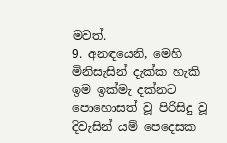මවත්.
9. අනඳයෙනි, මෙහි මිනිසැසින් දැක්ක හැකි ඉම ඉක්මැ දක්නට පොහොසත් වූ පිරිසිදු වූ දිවැසින් යම් පෙදෙසක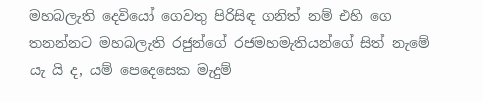මහබලැති දෙවියෝ ගෙවතු පිරිසිඳ ගනිත් නම් එහි ගෙ තනන්නට මහබලැති රජුන්ගේ රජමහමැතියන්ගේ සිත් නැමේ යැ යි ද, යම් පෙදෙසෙක මැදුම්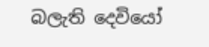බලැති දෙවියෝ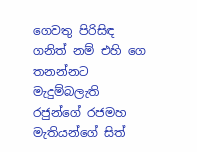ගෙවතු පිරිසිඳ ගනිත් නම් එහි ගෙ තනන්නට මැදුම්බලැති රජුන්ගේ රජමහ මැතියන්ගේ සිත්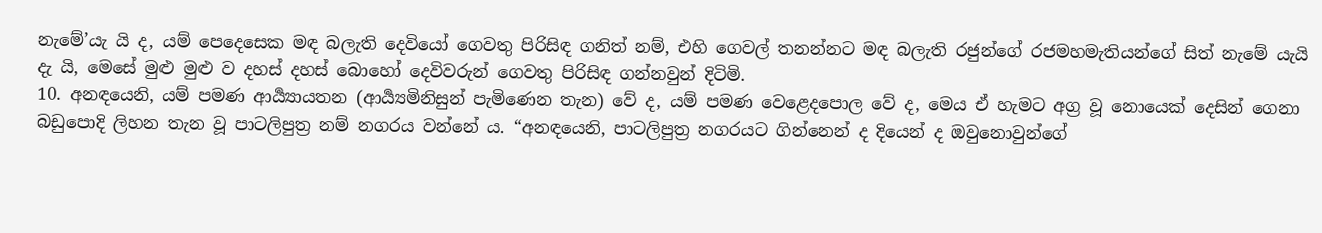නැමේ’යැ යි ද, යම් පෙදෙසෙක මඳ බලැති දෙවියෝ ගෙවතු පිරිසිඳ ගනිත් නම්, එහි ගෙවල් තනන්නට මඳ බලැති රජුන්ගේ රජමහමැතියන්ගේ සිත් නැමේ යැයි දැ යි, මෙසේ මුළු මුළු ව දහස් දහස් බොහෝ දෙවිවරුන් ගෙවතු පිරිසිඳ ගන්නවුන් දිටිමි.
10. අනඳයෙනි, යම් පමණ ආර්‍ය්‍යායතන (ආර්‍ය්‍යමිනිසුන් පැමිණෙන තැන) වේ ද, යම් පමණ වෙළෙදපොල වේ ද, මෙය ඒ හැමට අග්‍ර වූ නොයෙක් දෙසින් ගෙනා බඩුපොදි ලිහන තැන වූ පාටලිපුත්‍ර නම් නගරය වන්නේ ය. “අනඳයෙනි, පාටලිපුත්‍ර නගරයට ගින්නෙන් ද දියෙන් ද ඔවුනොවුන්ගේ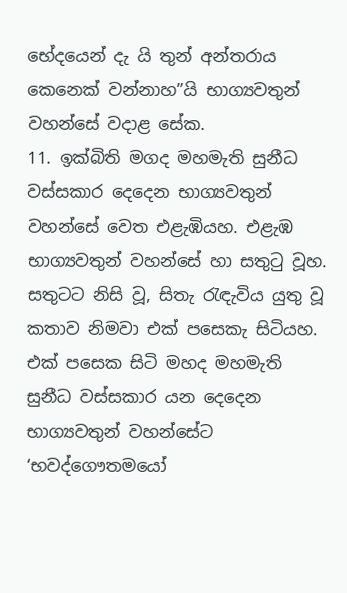භේදයෙන් දැ යි තුන් අන්තරාය කෙනෙක් වන්නාහ”යි භාග්‍යවතුන් වහන්සේ වදාළ සේක.
11. ඉක්බිති මගද මහමැති සුනීධ වස්සකාර දෙදෙන භාග්‍යවතුන් වහන්සේ වෙත එළැඹියහ. එළැඹ භාග්‍යවතුන් වහන්සේ හා සතුටු වූහ. සතුටට නිසි වූ, සිතැ රැඳැවිය යුතු වූ කතාව නිමවා එක් පසෙකැ සිටියහ. එක් පසෙක සිටි මහද මහමැති සුනීධ වස්සකාර යන දෙදෙන භාග්‍යවතුන් වහන්සේට ‘භවද්ගෞතමයෝ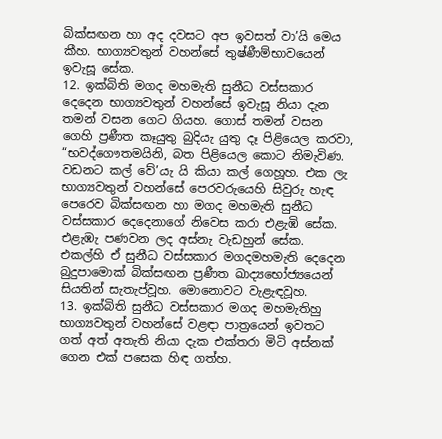බික්සඟන හා අද දවසට අප ඉවසත් වා’යි මෙය කීහ. භාග්‍යවතුන් වහන්සේ තුෂ්ණීම්භාවයෙන් ඉවැසූ සේක.
12. ඉක්බිති මගද මහමැති සුනීධ වස්සකාර දෙදෙන භාග්‍යවතුන් වහන්සේ ඉවැසූ නියා දැන තමන් වසන ගෙට ගියහ. ගොස් තමන් වසන ගෙහි ප්‍රණීත කෑයුතු බුදියැ යුතු දෑ පිළියෙල කරවා, “භවද්ගෞතමයිනි, බත පිළියෙල කොට නිමැවිණ. වඩනට කල් වේ’යැ යි කියා කල් ගෙහූහ. එක ලැ භාග්‍යවතුන් වහන්සේ පෙරවරුයෙහි සිවුරු හැඳ පෙරෙව බික්සඟන හා මගද මහමැති සුනීධ වස්සකාර දෙදෙනාගේ නිවෙස කරා එළැඹි සේක. එළැඹැ පණවන ලද අස්නැ වැඩහුන් සේක. එකල්හි ඒ සුනීධ වස්සකාර මගදමහමැති දෙදෙන බුදුපාමොක් බික්සඟන ප්‍රණීත ඛාද්‍යභෝජ්‍යයෙන් සියතින් සැතැප්වූහ. මොනොවට වැළැඳවූහ.
13. ඉක්බිති සුනීධ වස්සකාර මගද මහමැතිහු භාග්‍යවතුන් වහන්සේ වළඳා පාත්‍රයෙන් ඉවතට ගත් අත් අතැති නියා දැක එක්තරා මිටි අස්නක් ගෙන එක් පසෙක හිඳ ගත්හ.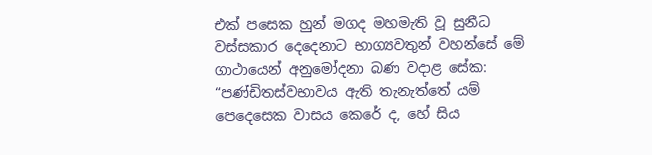එක් පසෙක හුන් මගද මහමැති වූ සුනීධ වස්සකාර දෙදෙනාට භාග්‍යවතුන් වහන්සේ මේ ගාථායෙන් අනුමෝදනා බණ වදාළ සේක:
“පණ්ඩිතස්වභාවය ඇති තැනැත්තේ යම් පෙදෙසෙක වාසය කෙරේ ද, හේ සිය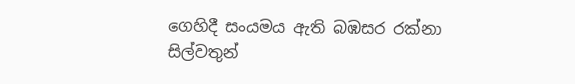ගෙහිදී සංයමය ඇති බඹසර රක්නා සිල්වතුන්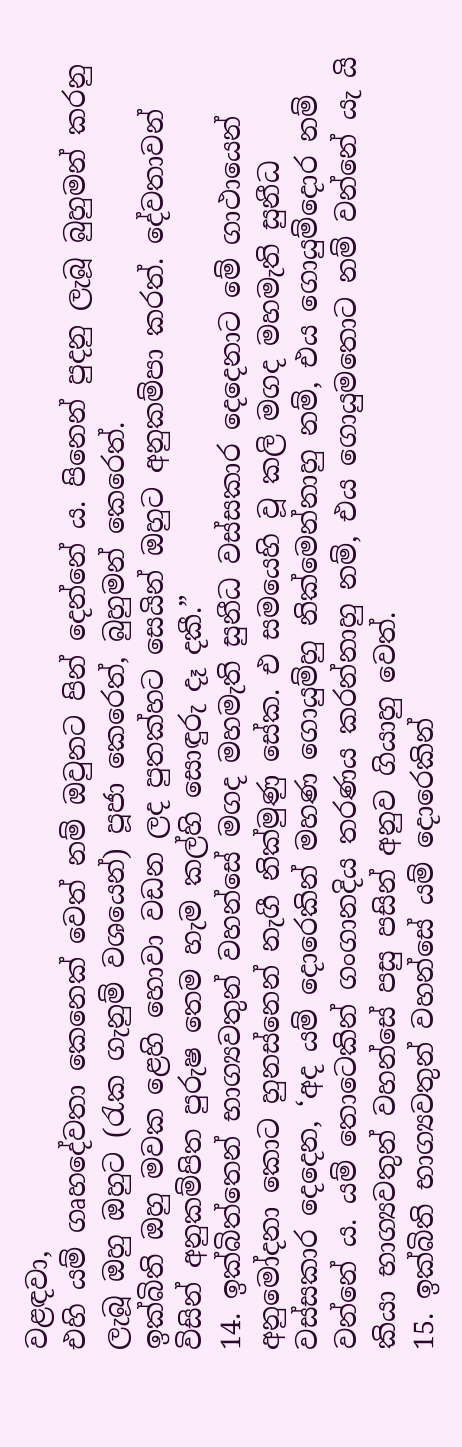වළඳවා,
එහි යම් ගෘහදේවතා කෙනෙක් වෙත් නම් ඔවුනට පින් දෙන්නේ ය. පිනෙන් පුදනු ලැබූ බුහුමන් කරනු ලැබූ ඔහු ඔහුට (රැක ගැනුම් වශයෙන්) පූජා කෙරෙත්, බුහුමන් කෙරෙත්.
ඉක්බිති ඔහු මවක ළෙහි හොවා වඩන ලද පුතක්හට සෙයින් ඔහුට අනුකම්පා කරත්. දේවතාවන් විසින් අනුකම්පිත පුරුෂ තෙම හැම කල්හි සොඳුරු දෑ දකී.”
14. ඉක්බිත්තෙන් භාග්‍යවතුන් වහන්සේ මගද මහමැති සුනීධ වස්සකාර දෙදෙනාට මේ ගාථායෙන් අනුමෝදනා කොට හුනස්නෙන් නැගී නික්මුණු සේක. එ සමයෙහි වූ කලි මගද මහමැති සුනීධ වස්සකාර දෙදෙන, ‘අද යම් දොරෙකින් මහණ ගොයුම්හු නික්මෙන්නාහු නම්, එය ගොයුම්දොර නම් වන්නේ ය. යම් තොටෙකින් ගංගානදිය තරණය කරන්නාහු නම්, එය ගොයුමතොට නම් වන්නේ යැ යි කියා භාග්‍යවතුන් වහන්සේ පසු පසින් අනුව ගියාහු වෙත්.
15. ඉක්බිති භාග්‍යවතුන් වහන්සේ යම් දොරෙකින්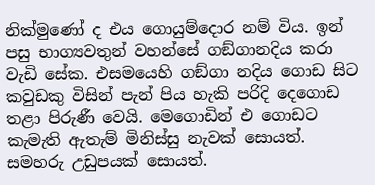නික්මුණෝ ද එය ගොයුම්දොර නම් විය. ඉන් පසු භාග්‍යවතුන් වහන්සේ ගඞ්ගානදිය කරා වැඩි සේක. එසමයෙහි ගඞ්ගා නදිය ගොඩ සිට කවුඩකු විසින් පැන් පිය හැකි පරිදි දෙගොඩ තළා පිරුණී වෙයි. මෙගොඩින් එ ගොඩට කැමැති ඇතැම් මිනිස්සු නැවක් සොයත්. සමහරු උඩුපයක් සොයත්.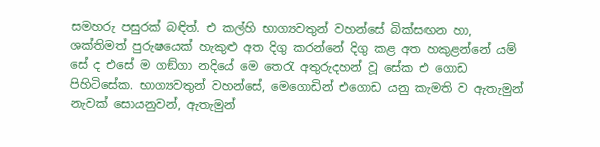සමහරු පසුරක් බඳිත්. එ කල්හි භාග්‍යවතුන් වහන්සේ බික්සඟන හා, ශක්තිමත් පුරුෂයෙක් හැකුළු අත දිගු කරන්නේ දිගු කළ අත හකුළන්නේ යම් සේ ද එසේ ම ගඞ්ගා නදියේ මෙ තෙරැ අතුරුදහන් වූ සේක එ ගොඩ පිහිටිසේක. භාග්‍යවතුන් වහන්සේ, මෙගොඩින් එගොඩ යනු කැමති ව ඇතැමුන් නැවක් සොයනුවන්, ඇතැමුන්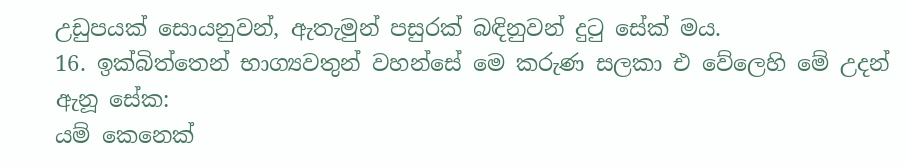උඩුපයක් සොයනුවන්, ඇතැමුන් පසුරක් බඳිනුවන් දුටු සේක් මය.
16. ඉක්බිත්තෙන් භාග්‍යවතුන් වහන්සේ මෙ කරුණ සලකා එ වේලෙහි මේ උදන් ඇනූ සේක:
යම් කෙනෙක්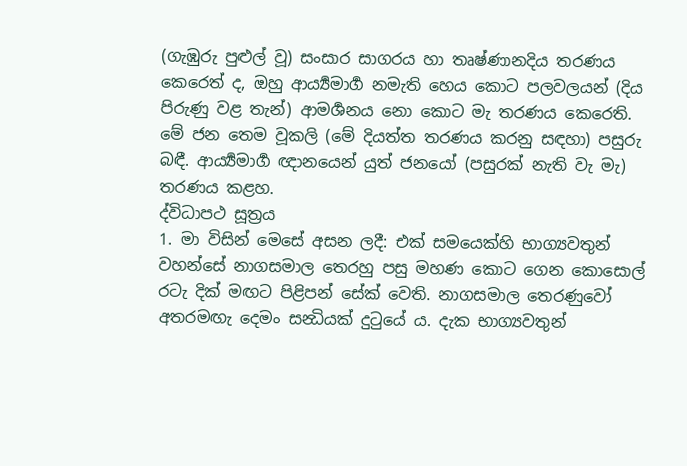(ගැඹුරු පුළුල් වූ) සංසාර සාගරය හා තෘෂ්ණානදිය තරණය කෙරෙත් ද, ඔහු ආර්‍ය්‍යමාර්‍ග නමැති හෙය කොට පලවලයන් (දිය පිරුණු වළ තැන්) ආමර්‍ශනය නො කොට මැ තරණය කෙරෙති. මේ ජන තෙම වූකලි (මේ දියත්ත තරණය කරනු සඳහා) පසුරු බඳී. ආර්‍ය්‍යමාර්‍ග ඥානයෙන් යුත් ජනයෝ (පසුරක් නැති වැ මැ) තරණය කළහ.
ද්විධාපථ සූත්‍රය
1. මා විසින් මෙසේ අසන ලදී: එක් සමයෙක්හි භාග්‍යවතුන් වහන්සේ නාගසමාල තෙරහු පසු මහණ කොට ගෙන කොසොල් රටැ දික් මඟට පිළිපන් සේක් වෙති. නාගසමාල තෙරණුවෝ අතරමඟැ දෙමං සන්‍ධියක් දුටුයේ ය. දැක භාග්‍යවතුන්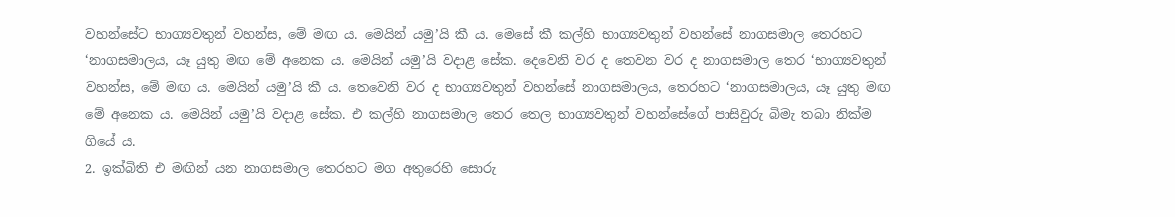වහන්සේට භාග්‍යවතුන් වහන්ස, මේ මඟ ය. මෙයින් යමු’යි කී ය. මෙසේ කී කල්හි භාග්‍යවතුන් වහන්සේ නාගසමාල තෙරහට ‘නාගසමාලය, යෑ යුතු මඟ මේ අනෙක ය. මෙයින් යමු’යි වදාළ සේක. දෙවෙනි වර ද තෙවන වර ද නාගසමාල තෙර ‘භාග්‍යවතුන් වහන්ස, මේ මඟ ය. මෙයින් යමු’යි කී ය. තෙවෙනි වර ද භාග්‍යවතුන් වහන්සේ නාගසමාලය, තෙරහට ‘නාගසමාලය, යෑ යුතු මඟ මේ අනෙක ය. මෙයින් යමු’යි වදාළ සේක. එ කල්හි නාගසමාල තෙර තෙල භාග්‍යවතුන් වහන්සේගේ පාසිවුරු බිමැ තබා නික්ම ගියේ ය.
2. ඉක්බිති එ මඟින් යන නාගසමාල තෙරහට මග අතුරෙහි සොරු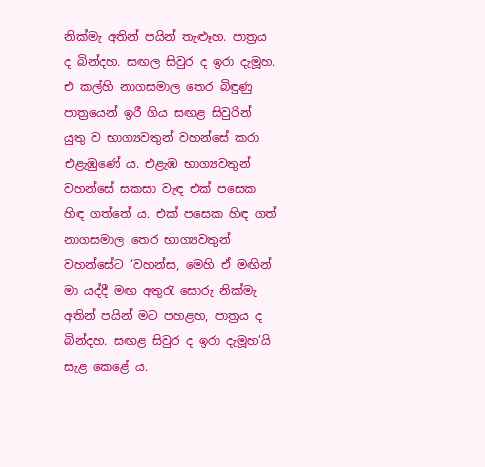නික්මැ අතින් පයින් තැළූහ. පාත්‍රය ද බින්දහ. සඟල සිවුර ද ඉරා දැමූහ. එ කල්හි නාගසමාල තෙර බිඳුණු පාත්‍රයෙන් ඉරී ගිය සඟළ සිවුරින් යුතු ව භාග්‍යවතුන් වහන්සේ කරා එළැඹුණේ ය. එළැඹ භාග්‍යවතුන් වහන්සේ සකසා වැඳ එක් පසෙක හිඳ ගත්තේ ය. එක් පසෙක හිඳ ගත් නාගසමාල තෙර භාග්‍යවතුන් වහන්සේට ‘වහන්ස, මෙහි ඒ මඟින් මා යද්දී මඟ අතුරැ සොරු නික්මැ අතින් පයින් මට පහළහ, පාත්‍රය ද බින්දහ. සඟළ සිවුර ද ඉරා දැමූහ’යි සැළ කෙළේ ය.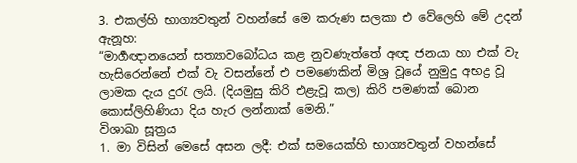3. එකල්හි භාග්‍යවතුන් වහන්සේ මෙ කරුණ සලකා එ වේලෙහි මේ උදන් ඇනූහ:
“මාර්‍ගඥානයෙන් සත්‍යාවබෝධය කළ නුවණැත්තේ අඥ ජනයා හා එක් වැ හැසිරෙන්නේ එක් වැ වසන්නේ එ පමණෙකින් මිශ්‍ර වූයේ නුමුදු අභද්‍ර වූ ලාමක දැය දුරැ ලයි. (දියමුසු කිරි එළැවූ කල) කිරි පමණක් බොන කොස්ලිහිණියා දිය හැර ලන්නාක් මෙනි.”
විශාඛා සූත්‍රය
1. මා විසින් මෙසේ අසන ලදී: එක් සමයෙක්හි භාග්‍යවතුන් වහන්සේ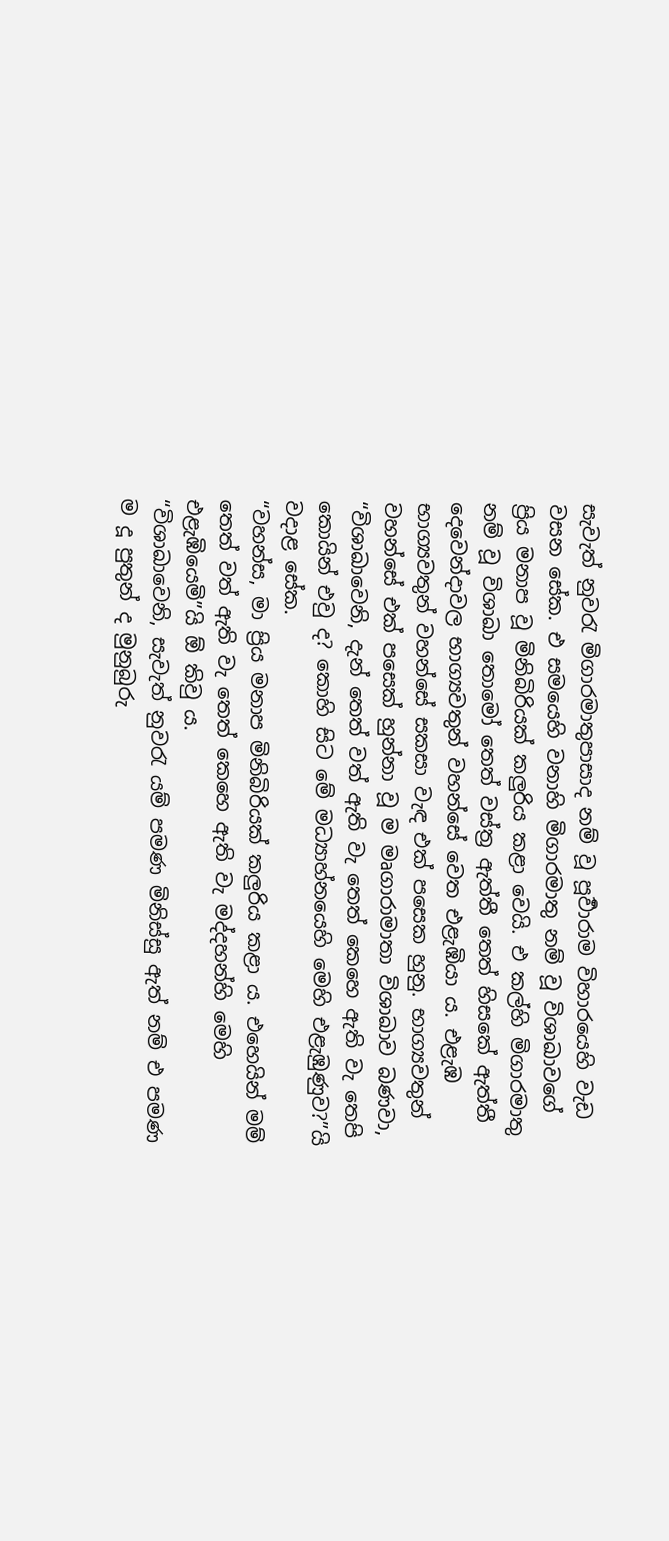සැවැත් නුවරැ මිගාරමාතුපාසාද නම් වූ පූර්‍වාරාම විහාරයෙහි වැඩ වසන සේක. එ සමයෙහි වනාහි මිගාරමාතු නම් වූ විශාඛාවගේ ප්‍රිය මනාප වූ මිනිබිරියක් කලුරිය කළා වෙයි. එ කල්හි මිගාරමාතු නම් වූ විශාඛා තොමෝ තෙත් වස්ත්‍ර ඇත්තී තෙත් හිසකේ ඇත්තී දෙවෙන්දාවල භාග්‍යවතුන් වහන්සේ වෙත එළැඹියා ය. එළැඹ භාග්‍යවතුන් වහන්සේ සකසා වැඳ එක් පසෙක හුනු. භාග්‍යවතුන් වහන්සේ එක් පසෙක් හුන්නා වූ ම මෘගාරාමාතා විශාඛාව බණවා, “විශාඛාවෙනි, දැන් තෙත් වත් ඇති වැ තෙත් කෙහෙ ඇති වැ තෙපි කොයින් එවු ද? කොහි සිට මේ මධ්‍යාහ්නයෙහි මෙහි එළැඹුණුව?”යි වදාළ සේක.
“වහන්ස, මා ප්‍රිය මනාප මිනිබිරියක් කලුරිය කළා ය. එහෙයින් මම් තෙත් වත් ඇති වැ තෙත් කෙහෙ ඇති වැ මද්දහන්හි මෙහි එළැඹියෙමි”යි ඕ කිවු ය.
“විශාඛාවෙනි, සැවැත් නුවරැ යම් පමණ මිනිස්සු ඇත් නම් එ පමණ ම දූ පුතුන් ද මුනුබුරු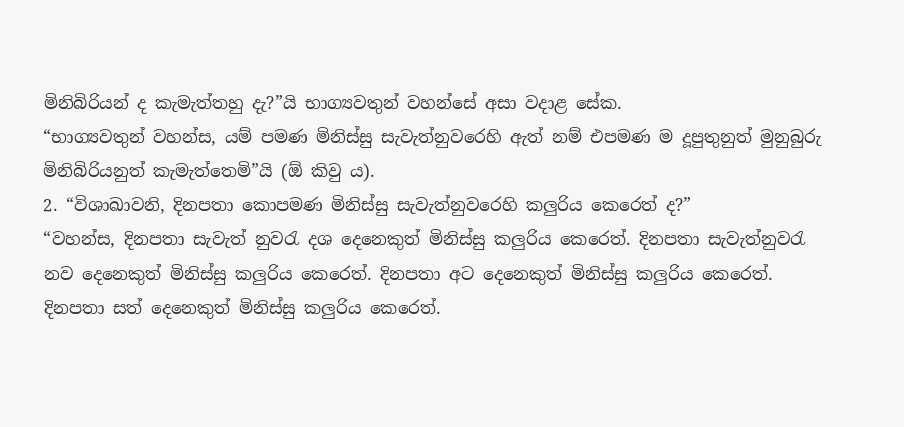මිනිබිරියන් ද කැමැත්තහු දැ?”යි භාග්‍යවතුන් වහන්සේ අසා වදාළ සේක.
“භාග්‍යවතුන් වහන්ස, යම් පමණ මිනිස්සු සැවැත්නුවරෙහි ඇත් නම් එපමණ ම දූපුතුනුත් මුනුබුරු මිනිබිරියනුත් කැමැත්තෙමි”යි (ඕ කිවු ය).
2. “විශාඛාවනි, දිනපතා කොපමණ මිනිස්සු සැවැත්නුවරෙහි කලුරිය කෙරෙත් ද?”
“වහන්ස, දිනපතා සැවැත් නුවරැ දශ දෙනෙකුත් මිනිස්සු කලුරිය කෙරෙත්. දිනපතා සැවැත්නුවරැ නව දෙනෙකුත් මිනිස්සු කලුරිය කෙරෙත්. දිනපතා අට දෙනෙකුත් මිනිස්සු කලුරිය කෙරෙත්. දිනපතා සත් දෙනෙකුත් මිනිස්සු කලුරිය කෙරෙත්.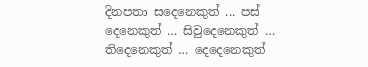දිනපතා සදෙනෙකුත් ... පස් දෙනෙකුත් … සිවුදෙනෙකුත් … තිදෙනෙකුත් … දෙදෙනෙකුත්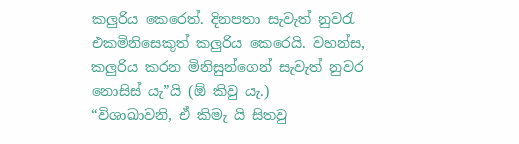කලුරිය කෙරෙත්. දිනපතා සැවැත් නුවරැ එකමිනිසෙකුත් කලුරිය කෙරෙයි. වහන්ස, කලුරිය කරන මිනිසුන්ගෙන් සැවැත් නුවර නොසිස් යැ”යි (ඕ කිවු යැ.)
“විශාඛාවනි, ඒ කිමැ යි සිතවු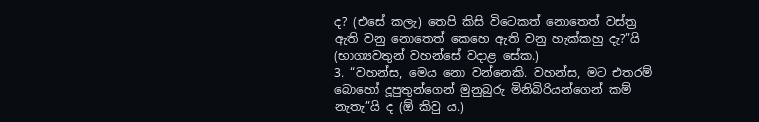ද? (එසේ කලැ) තෙපි කිසි විටෙකත් නොතෙත් වස්ත්‍ර ඇති වනු නොතෙත් කෙහෙ ඇති වනු හැක්කහු දැ?”යි (භාග්‍යවතුන් වහන්සේ වදාළ සේක.)
3. “වහන්ස, මෙය නො වන්නෙකි. වහන්ස, මට එතරම් බොහෝ දූපුතුන්ගෙන් මුනුබුරු මිනිබිරියන්ගෙන් කම් නැතැ”යි ද (ඕ කිවු ය.)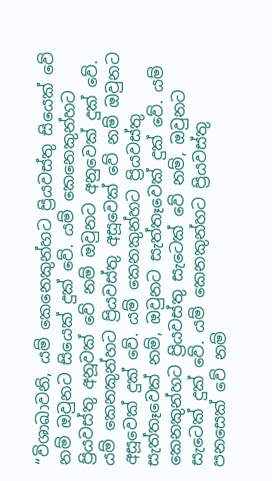“විශාඛාවනි, යම් කෙනෙකුන්හට ප්‍රියවස්තු සියෙක් වේ නම් ඔවුනට සියෙක් දුක් වේ. යම් කෙනෙකුන්හට ප්‍රියවස්තු අනූවක් වේ නම් ඔවුනට අනුවෙක් දුක් වේ. යම් කෙනකුන්හට ප්‍රියවස්තු අසූවෙක් වේ නම් ඔවුනට අසූවෙක් දුක් වේ. යම් කෙනකුන්හට ප්‍රියවස්තු සැත්තෑවෙක් නම්, ඔවුනට සැත්තෑවෙක් දුක් වේ. යම් කෙනකුන්හට ප්‍රියවස්තු සැටෙක් වේ නම්, ඔවුනට සැටෙක් දුක් වේ. යම් කෙනකුන්හට ප්‍රියවස්තු පනසෙක් වේ නම්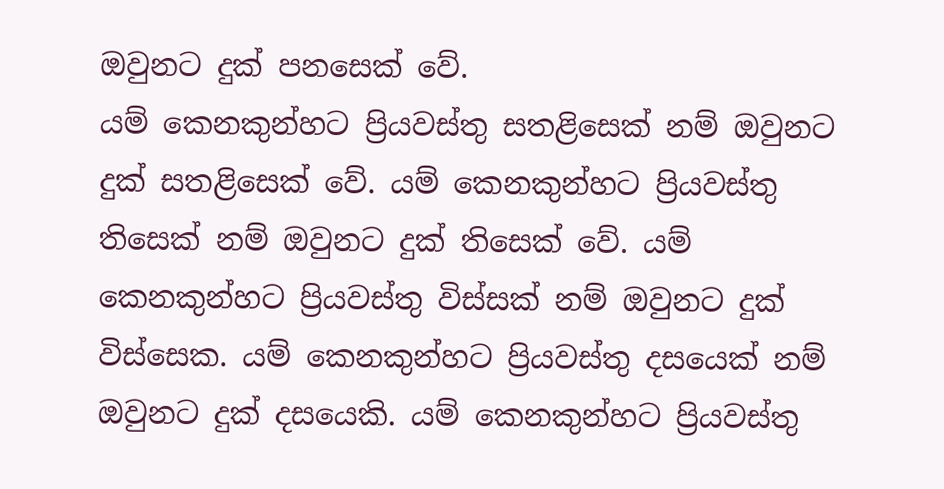ඔවුනට දුක් පනසෙක් වේ.
යම් කෙනකුන්හට ප්‍රියවස්තු සතළිසෙක් නම් ඔවුනට දුක් සතළිසෙක් වේ. යම් කෙනකුන්හට ප්‍රියවස්තු තිසෙක් නම් ඔවුනට දුක් තිසෙක් වේ. යම් කෙනකුන්හට ප්‍රියවස්තු විස්සක් නම් ඔවුනට දුක් විස්සෙක. යම් කෙනකුන්හට ප්‍රියවස්තු දසයෙක් නම් ඔවුනට දුක් දසයෙකි. යම් කෙනකුන්හට ප්‍රියවස්තු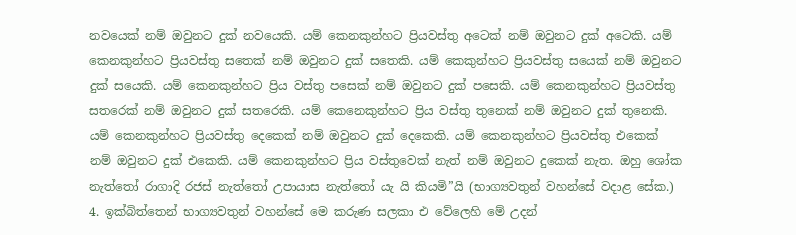නවයෙක් නම් ඔවුනට දුක් නවයෙකි. යම් කෙනකුන්හට ප්‍රියවස්තු අටෙක් නම් ඔවුනට දුක් අටෙකි. යම් කෙනකුන්හට ප්‍රියවස්තු සතෙක් නම් ඔවුනට දුක් සතෙකි. යම් කෙකුන්හට ප්‍රියවස්තු සයෙක් නම් ඔවුනට දුක් සයෙකි. යම් කෙනකුන්හට ප්‍රිය වස්තු පසෙක් නම් ඔවුනට දුක් පසෙකි. යම් කෙනකුන්හට ප්‍රියවස්තු සතරෙක් නම් ඔවුනට දුක් සතරෙකි. යම් කෙනෙකුන්හට ප්‍රිය වස්තු තුනෙක් නම් ඔවුනට දුක් තුනෙකි. යම් කෙනකුන්හට ප්‍රියවස්තු දෙකෙක් නම් ඔවුනට දුක් දෙකෙකි. යම් කෙනකුන්හට ප්‍රියවස්තු එකෙක් නම් ඔවුනට දුක් එකෙකි. යම් කෙනකුන්හට ප්‍රිය වස්තුවෙක් නැත් නම් ඔවුනට දුකෙක් නැත. ඔහු ශෝක නැත්තෝ රාගාදි රජස් නැත්තෝ උපායාස නැත්තෝ යැ යි කියමි”යි (භාග්‍යවතුන් වහන්සේ වදාළ සේක.)
4. ඉක්බිත්තෙන් භාග්‍යවතුන් වහන්සේ මෙ කරුණ සලකා එ වේලෙහි මේ උදන්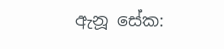ඇනූ සේක: